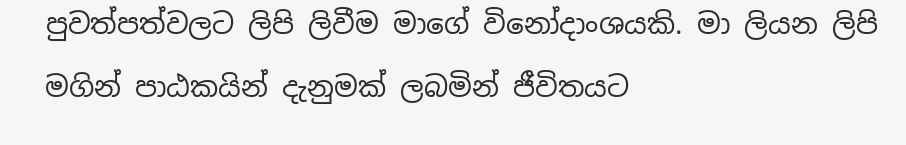පුවත්පත්වලට ලිපි ලිවීම මාගේ විනෝදාංශයකි. මා ලියන ලිපි මගින් පාඨකයින් දැනුමක් ලබමින් ජීවිතයට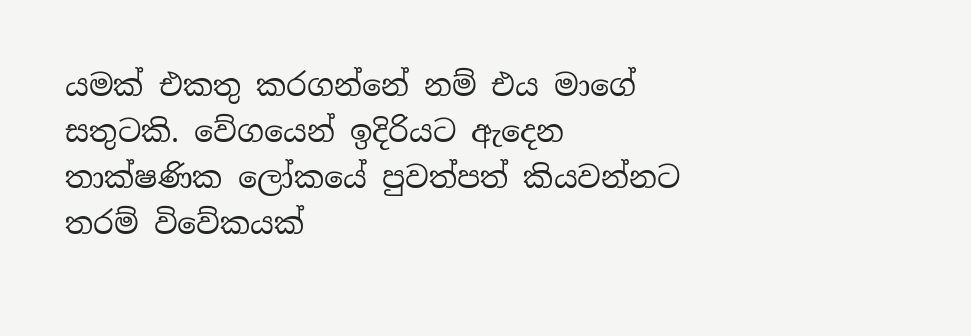යමක් එකතු කරගන්නේ නම් එය මාගේ සතුටකි. වේගයෙන් ඉදිරියට ඇදෙන තාක්ෂණික ලෝකයේ පුවත්පත් කියවන්නට තරම් විවේකයක්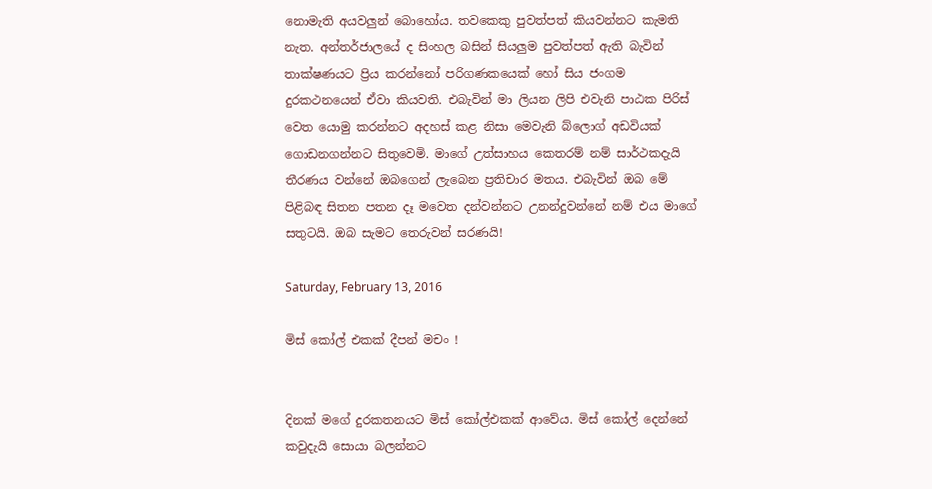නොමැති අයවලුන් බොහෝය. තවකෙකු පුවත්පත් කියවන්නට කැමති නැත. අන්තර්ජාලයේ ද සිංහල බසින් සියලුම පුවත්පත් ඇති බැවින් තාක්ෂණයට ප්‍රිය කරන්නෝ පරිගණකයෙක් හෝ සිය ජංගම දුරකථනයෙන් ඒවා කියවති. එබැවින් මා ලියන ලිපි එවැනි පාඨක පිරිස් වෙත යොමු කරන්නට අදහස් කළ නිසා මෙවැනි බ්ලොග් අඩවියක් ගොඩනගන්නට සිතුවෙමි. මාගේ උත්සාහය කෙතරම් නම් සාර්ථකදැයි තීරණය වන්නේ ඔබගෙන් ලැබෙන ප්‍රතිචාර මතය. එබැවින් ඔබ මේ පිළිබඳ සිතන පතන දෑ මවෙත දන්වන්නට උනන්දුවන්නේ නම් එය මාගේ සතුටයි. ඔබ සැමට තෙරුවන් සරණයි!

Saturday, February 13, 2016

මිස් කෝල් එකක් දීපන් මචං !


දිනක් මගේ දුරකතනයට මිස් කෝල්එකක් ආවේය. මිස් කෝල් දෙන්නේ කවුදැයි සොයා බලන්නට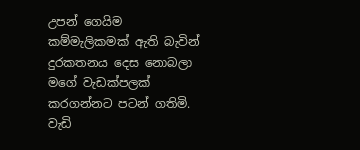උපන් ගෙයිම කම්මැලිකමක් ඇති බැවින් දුරකතනය දෙස නොබලා මගේ වැඩක්පලක් කරගන්නට පටන් ගතිමි. වැඩි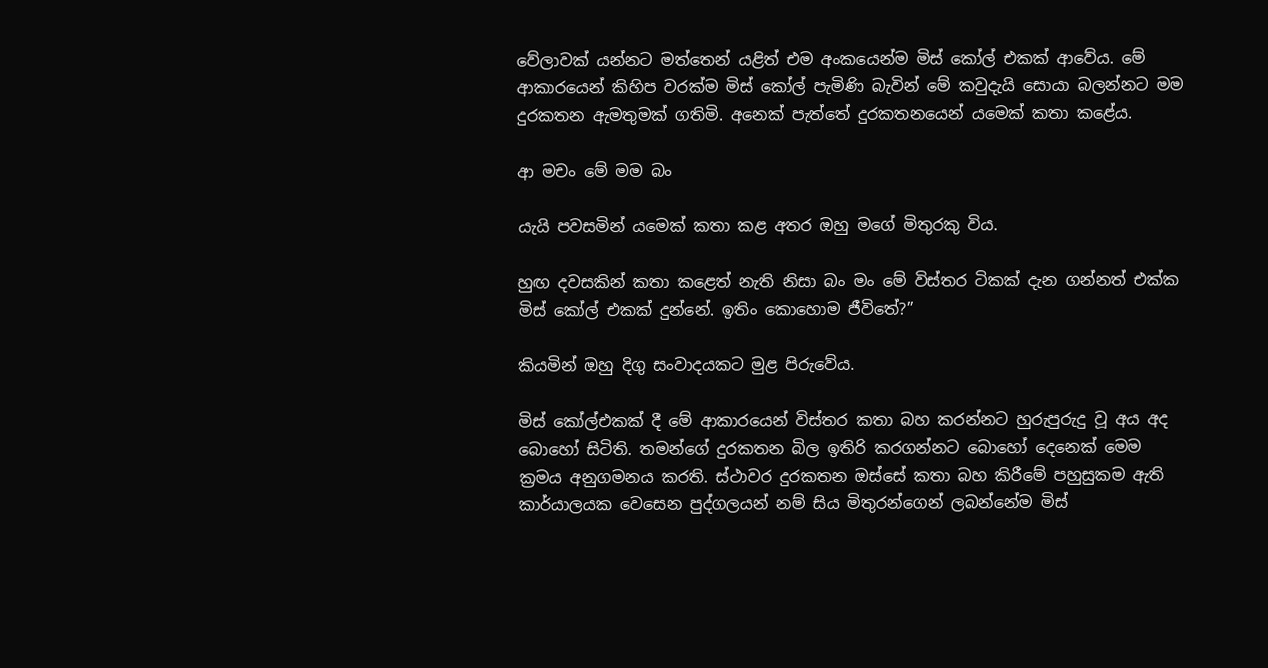වේලාවක් යන්නට මත්තෙන් යළිත් එම අංකයෙන්ම මිස් කෝල් එකක් ආවේය. මේ ආකාරයෙන් කිහිප වරක්ම මිස් කෝල් පැමිණි බැවින් මේ කවුදැයි සොයා බලන්නට මම දුරකතන ඇමතුමක් ගතිමි. අනෙක් පැත්තේ දුරකතනයෙන් යමෙක් කතා කළේය.

ආ මචං මේ මම බං

යැයි පවසමින් යමෙක් කතා කළ අතර ඔහු මගේ මිතුරකු විය.

හුඟ දවසකින් කතා කළෙත් නැති නිසා බං මං මේ විස්තර ටිකක් දැන ගන්නත් එක්ක මිස් කෝල් එකක් දුන්නේ. ඉතිං කොහොම ජීවිතේ?”

කියමින් ඔහු දිගු සංවාදයකට මුළ පිරුවේය.

මිස් කෝල්එකක් දී මේ ආකාරයෙන් විස්තර කතා බහ කරන්නට හුරුපුරුදු වූ අය අද බොහෝ සිටිති. තමන්ගේ දුරකතන බිල ඉතිරි කරගන්නට බොහෝ දෙනෙක් මෙම ක්‍රමය අනුගමනය කරති. ස්ථාවර දුරකතන ඔස්සේ කතා බහ කිරීමේ පහුසුකම ඇති කාර්යාලයක වෙසෙන පුද්ගලයන් නම් සිය මිතුරන්ගෙන් ලබන්නේම මිස්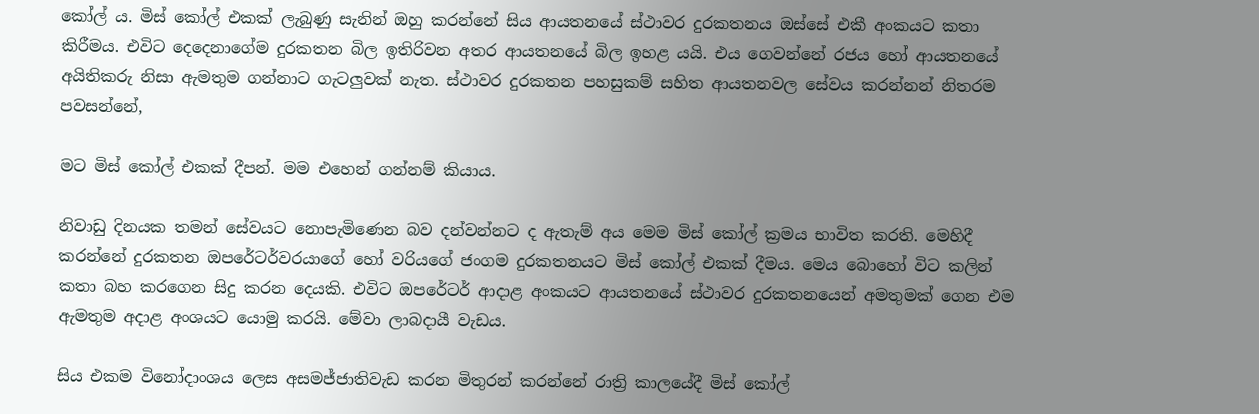කෝල් ය. මිස් කෝල් එකක් ලැබුණු සැනින් ඔහු කරන්නේ සිය ආයතනයේ ස්ථාවර දුරකතනය ඔස්සේ එකී අංකයට කතා කිරීමය. එවිට දෙදෙනාගේම දුරකතන බිල ඉතිරිවන අතර ආයතනයේ බිල ඉහළ යයි. එය ගෙවන්නේ රජය හෝ ආයතනයේ අයිතිකරු නිසා ඇමතුම ගන්නාට ගැටලුවක් නැත. ස්ථාවර දුරකතන පහසුකම් සහිත ආයතනවල සේවය කරන්නන් නිතරම පවසන්නේ,

මට මිස් කෝල් එකක් දීපන්. මම එහෙන් ගන්නම් කියාය.

නිවාඩු දිනයක තමන් සේවයට නොපැමිණෙන බව දන්වන්නට ද ඇතැම් අය මෙම මිස් කෝල් ක්‍රමය භාවිත කරති. මෙහිදී කරන්නේ දුරකතන ඔපරේටර්වරයාගේ හෝ වරියගේ ජංගම දුරකතනයට මිස් කෝල් එකක් දීමය. මෙය බොහෝ විට කලින් කතා බහ කරගෙන සිදු කරන දෙයකි. එවිට ඔපරේටර් ආදාළ අංකයට ආයතනයේ ස්ථාවර දුරකතනයෙන් අමතුමක් ගෙන එම ඇමතුම අදාළ අංශයට යොමු කරයි. මේවා ලාබදායී වැඩය.

සිය එකම විනෝදාංශය ලෙස අසමජ්ජාතිවැඩ කරන මිතුරන් කරන්නේ රාත්‍රි කාලයේදී මිස් කෝල්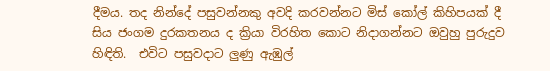දීමය. තද නින්දේ පසුවන්නකු අවදි කරවන්නට මිස් කෝල් කිහිපයක් දී සිය ජංගම දුරකතනය ද ක්‍රියා විරහිත කොට නිදාගන්නට ඔවුහු පුරුදුව හිඳිති.  එවිට පසුවදාට ලුණු ඇඹුල්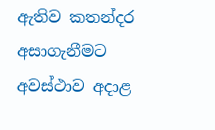ඇතිව කතන්දර අසාගැනීමට අවස්ථාව අදාළ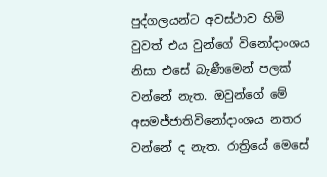පුද්ගලයන්ට අවස්ථාව හිමි වුවත් එය වුන්ගේ විනෝදාංශය නිසා එසේ බැණීමෙන් පලක් වන්නේ නැත. ඔවුන්ගේ මේ අසමජ්ජාතිවිනෝදාංශය නතර වන්නේ ද නැත. රාත්‍රියේ මෙසේ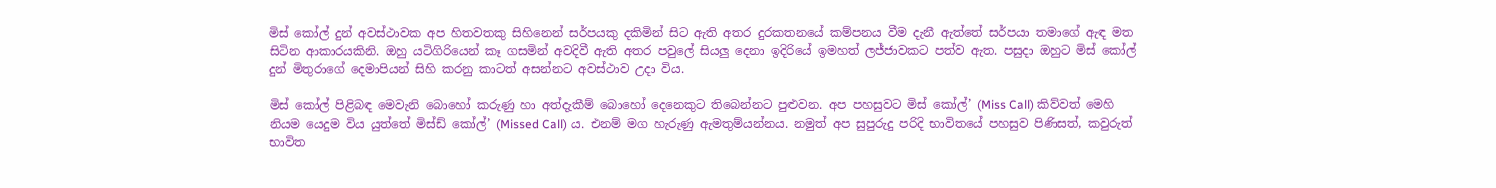මිස් කෝල් දුන් අවස්ථාවක අප හිතවතකු සිහිනෙන් සර්පයකු දකිමින් සිට ඇති අතර දුරකතනයේ කම්පනය වීම දැනී ඇත්තේ සර්පයා තමාගේ ඇඳ මත සිටින ආකාරයකිනි. ඔහු යටිගිරියෙන් කෑ ගසමින් අවදිවී ඇති අතර පවුලේ සියලු දෙනා ඉදිරියේ ඉමහත් ලජ්ජාවකට පත්ව ඇත. පසුදා ඔහුට මිස් කෝල් දුන් මිතුරාගේ දෙමාපියන් සිහි කරනු කාටත් අසන්නට අවස්ථාව උදා විය.

මිස් කෝල් පිළිබඳ මෙවැනි බොහෝ කරුණු හා අත්දැකීම් බොහෝ දෙනෙකුට තිබෙන්නට පුළුවන. අප පහසුවට මිස් කෝල්’ (Miss Call) කිව්වත් මෙහි නියම යෙදුම විය යුත්තේ මිස්ඩ් කෝල්’ (Missed Call) ය. එනම් මග හැරුණු ඇමතුම්යන්නය. නමුත් අප සුපුරුදු පරිදි භාවිතයේ පහසුව පිණිසත්, කවුරුත් භාවිත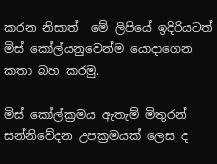කරන නිසාත්  මේ ලිපියේ ඉදිරියටත් මිස් කෝල්යනුවෙන්ම යොදාගෙන කතා බහ කරමු.

මිස් කෝල්ක්‍රමය ඇතැම් මිතුරන් සන්නිවේදන උපක්‍රමයක් ලෙස ද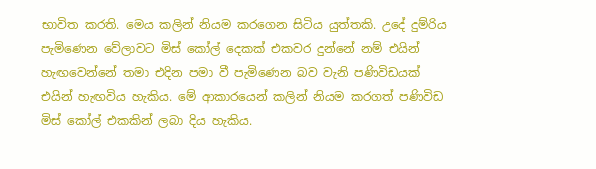භාවිත කරති. මෙය කලින් නියම කරගෙන සිටිය යුත්තකි. උදේ දුම්රිය පැමිණෙන වේලාවට මිස් කෝල් දෙකක් එකවර දුන්නේ නම් එයින් හැඟවෙන්නේ තමා එදින පමා වී පැමිණෙන බව වැනි පණිවිඩයක් එයින් හැඟවිය හැකිය. මේ ආකාරයෙන් කලින් නියම කරගත් පණිවිඩ මිස් කෝල් එකකින් ලබා දිය හැකිය.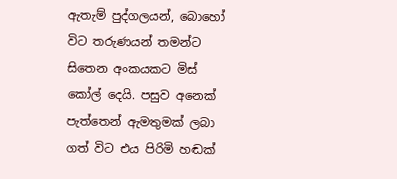ඇතැම් පුද්ගලයන්, බොහෝ විට තරුණයන් තමන්ට සිතෙන අංකයකට මිස් කෝල් දෙයි. පසුව අනෙක් පැත්තෙන් ඇමතුමක් ලබා ගත් විට එය පිරිමි හඬක්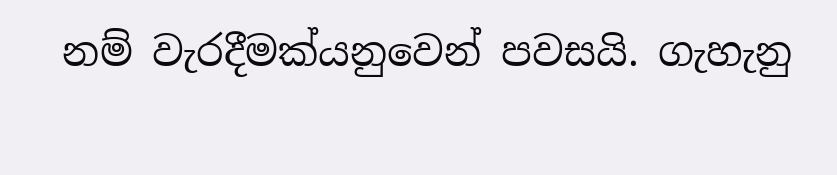නම් වැරදීමක්යනුවෙන් පවසයි. ගැහැනු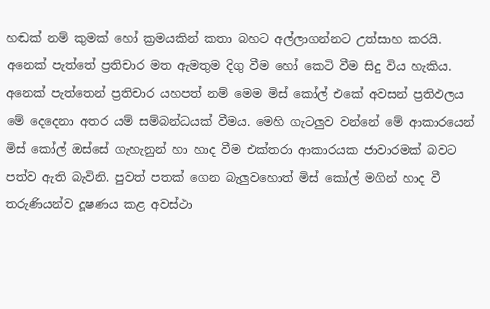හඬක් නම් කුමක් හෝ ක්‍රමයකින් කතා බහට අල්ලාගන්නට උත්සාහ කරයි. අනෙක් පැත්තේ ප්‍රතිචාර මත ඇමතුම දිගු වීම හෝ කෙටි වීම සිදු විය හැකිය. අනෙක් පැත්තෙන් ප්‍රතිචාර යහපත් නම් මෙම මිස් කෝල් එකේ අවසන් ප්‍රතිඵලය මේ දෙදෙනා අතර යම් සම්බන්ධයක් වීමය. මෙහි ගැටලුව වන්නේ මේ ආකාරයෙන් මිස් කෝල් ඔස්සේ ගැහැනුන් හා හාද වීම එක්තරා ආකාරයක ජාවාරමක් බවට පත්ව ඇති බැවිනි. පුවත් පතක් ගෙන බැලුවහොත් මිස් කෝල් මගින් හාද වී තරුණියන්ව දූෂණය කළ අවස්ථා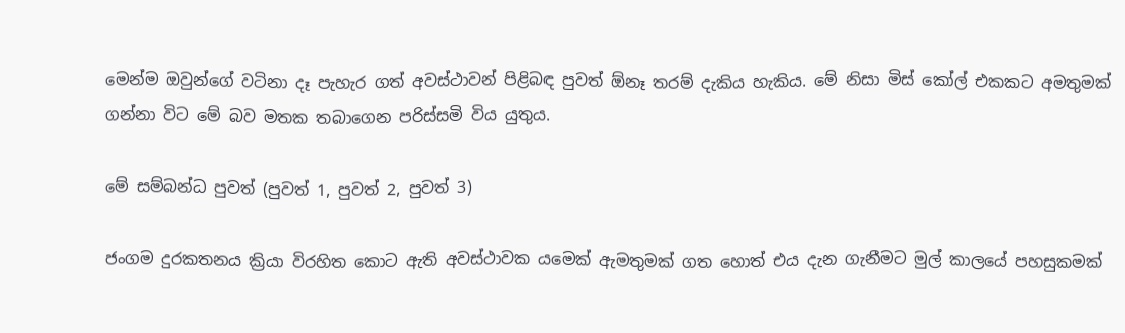මෙන්ම ඔවුන්ගේ වටිනා දෑ පැහැර ගත් අවස්ථාවන් පිළිබඳ පුවත් ඕනෑ තරම් දැකිය හැකිය. මේ නිසා මිස් කෝල් එකකට අමතුමක් ගන්නා විට මේ බව මතක තබාගෙන පරිස්සමි විය යුතුය.

මේ සම්බන්ධ පුවත් (පුවත් 1, පුවත් 2, පුවත් 3)

ජංගම දුරකතනය ක්‍රියා විරහිත කොට ඇති අවස්ථාවක යමෙක් ඇමතුමක් ගත හොත් එය දැන ගැනීමට මුල් කාලයේ පහසුකමක්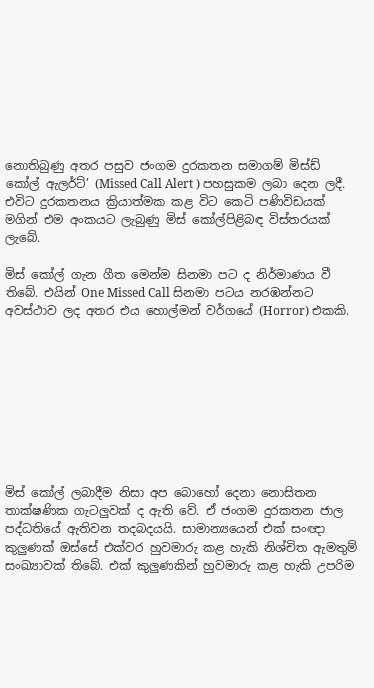නොතිබුණු අතර පසුව ජංගම දුරකතන සමාගම් මිස්ඩ් කෝල් ඇලර්ට්’ (Missed Call Alert ) පහසුකම ලබා දෙන ලදී. එවිට දුරකතනය ක්‍රියාත්මක කළ විට කෙටි පණිවිඩයක් මගින් එම අංකයට ලැබුණු මිස් කෝල්පිළිබඳ විස්තරයක් ලැබේ.

මිස් කෝල් ගැන ගීත මෙන්ම සිනමා පට ද නිර්මාණය වී තිබේ. එයින් One Missed Call සිනමා පටය නරඹන්නට අවස්ථාව ලද අතර එය හොල්මන් වර්ගයේ (Horror) එකකි.









මිස් කෝල් ලබාදීම නිසා අප බොහෝ දෙනා නොසිතන තාක්ෂණික ගැටලුවක් ද ඇති වේ. ඒ ජංගම දුරකතන ජාල පද්ධතියේ ඇතිවන තදබදයයි. සාමාන්‍යයෙන් එක් සංඥා කුලුණක් ඔස්සේ එක්වර හුවමාරු කළ හැකි නිශ්චිත ඇමතුම් සංඛ්‍යාවක් තිබේ. එක් කුලුණකින් හුවමාරු කළ හැකි උපරිම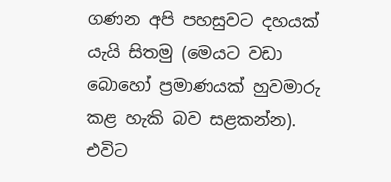ගණන අපි පහසුවට දහයක් යැයි සිතමු (මෙයට වඩා බොහෝ ප්‍රමාණයක් හුවමාරු කළ හැකි බව සළකන්න). එවිට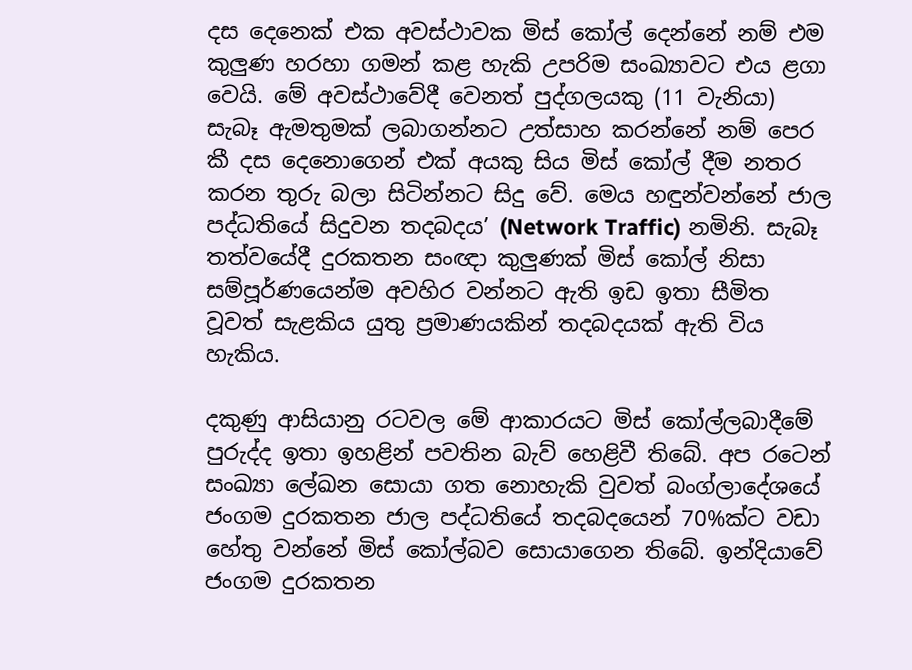දස දෙනෙක් එක අවස්ථාවක මිස් කෝල් දෙන්නේ නම් එම කුලුණ හරහා ගමන් කළ හැකි උපරිම සංඛ්‍යාවට එය ළගා වෙයි. මේ අවස්ථාවේදී වෙනත් පුද්ගලයකු (11 වැනියා) සැබෑ ඇමතුමක් ලබාගන්නට උත්සාහ කරන්නේ නම් පෙර කී දස දෙනොගෙන් එක් අයකු සිය මිස් කෝල් දීම නතර කරන තුරු බලා සිටින්නට සිදු වේ. මෙය හඳුන්වන්නේ ජාල පද්ධතියේ සිදුවන තදබදය’ (Network Traffic) නමිනි. සැබෑ තත්වයේදී දුරකතන සංඥා කුලුණක් මිස් කෝල් නිසා සම්පූර්ණයෙන්ම අවහිර වන්නට ඇති ඉඩ ඉතා සීමිත වූවත් සැළකිය යුතු ප්‍රමාණයකින් තදබදයක් ඇති විය හැකිය.

දකුණු ආසියානු රටවල මේ ආකාරයට මිස් කෝල්ලබාදීමේ පුරුද්ද ඉතා ඉහළින් පවතින බැව් හෙළිවී තිබේ. අප රටෙන් සංඛ්‍යා ලේඛන සොයා ගත නොහැකි වුවත් බංග්ලාදේශයේ ජංගම දුරකතන ජාල පද්ධතියේ තදබදයෙන් 70%ක්ට වඩා හේතු වන්නේ මිස් කෝල්බව සොයාගෙන තිබේ. ඉන්දියාවේ ජංගම දුරකතන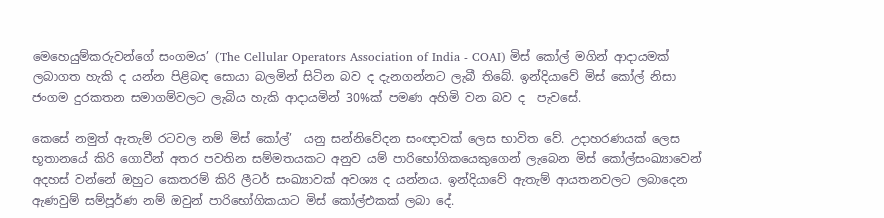මෙහෙයුම්කරුවන්ගේ සංගමය’ (The Cellular Operators Association of India - COAI) මිස් කෝල් මගින් ආදායමක් ලබාගත හැකි ද යන්න පිළිබඳ සොයා බලමින් සිටින බව ද දැනගන්නට ලැබී තිබේ. ඉන්දියාවේ මිස් කෝල් නිසා ජංගම දුරකතන සමාගම්වලට ලැබිය හැකි ආදායමින් 30%ක් පමණ අහිමි වන බව ද  පැවසේ.

කෙසේ නමුත් ඇතැම් රටවල නම් මිස් කෝල්’  යනු සන්නිවේදන සංඥාවක් ලෙස භාවිත වේ. උදාහරණයක් ලෙස භූතානයේ කිරි ගොවීන් අතර පවතින සම්මතයකට අනුව යම් පාරිභෝගිකයෙකුගෙන් ලැබෙන මිස් කෝල්සංඛ්‍යාවෙන් අදහස් වන්නේ ඔහුට කෙතරම් කිරි ලීටර් සංඛ්‍යාවක් අවශ්‍ය ද යන්නය. ඉන්දියාවේ ඇතැම් ආයතනවලට ලබාදෙන ඇණවුම් සම්පූර්ණ නම් ඔවුන් පාරිභෝගිකයාට මිස් කෝල්එකක් ලබා දේ.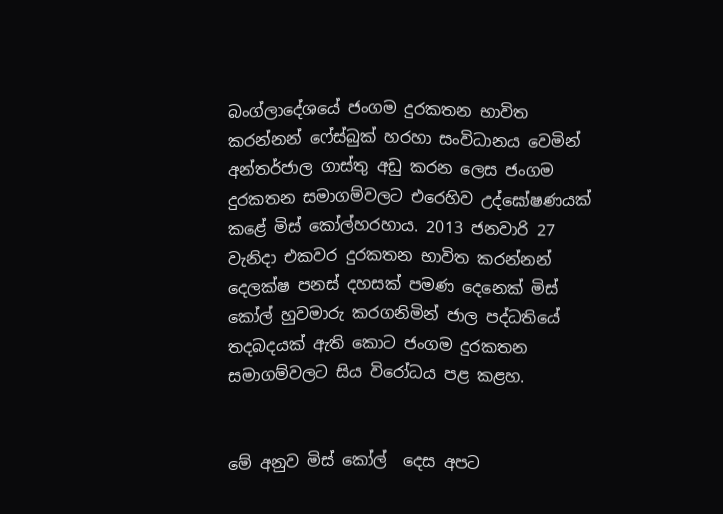බංග්ලාදේශයේ ජංගම දුරකතන භාවිත කරන්නන් ෆේස්බුක් හරහා සංවිධානය වෙමින් අන්තර්ජාල ගාස්තු අඩු කරන ලෙස ජංගම දුරකතන සමාගම්වලට එරෙහිව උද්ඝෝෂණයක් කළේ මිස් කෝල්හරහාය. 2013 ජනවාරි 27 වැනිදා එකවර දුරකතන භාවිත කරන්නන් දෙලක්ෂ පනස් දහසක් පමණ දෙනෙක් මිස් කෝල් හුවමාරු කරගනිමින් ජාල පද්ධතියේ තදබදයක් ඇති කොට ජංගම දුරකතන සමාගම්වලට සිය විරෝධය පළ කළහ.


මේ අනුව මිස් කෝල්  දෙස අපට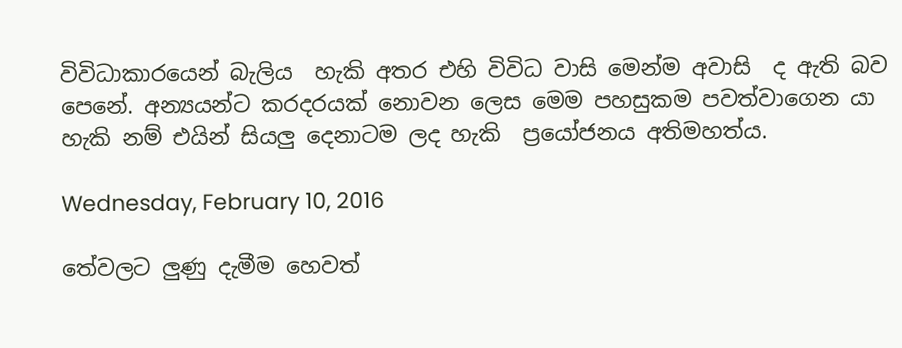විවිධාකාරයෙන් බැලිය  හැකි අතර එහි විවිධ වාසි මෙන්ම අවාසි  ද ඇති බව පෙනේ. අන්‍යයන්ට කරදරයක් නොවන ලෙස මෙම පහසුකම පවත්වාගෙන යා හැකි නම් එයින් සියලු දෙනාටම ලද හැකි  ප්‍රයෝජනය අතිමහත්ය.

Wednesday, February 10, 2016

තේවලට ලුණු දැමීම හෙවත්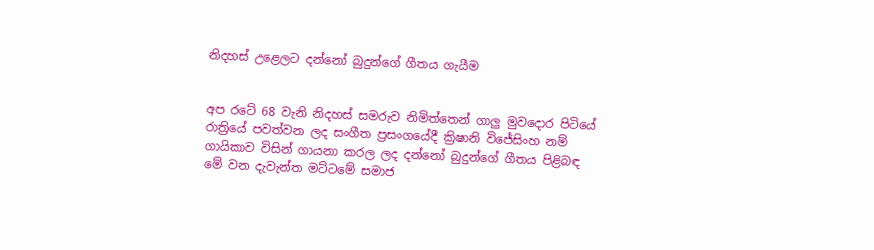නිදහස් උළෙලට දන්නෝ බුදුන්ගේ ගීතය ගැයීම


අප රටේ 68 වැනි නිදහස් සමරුව නිමිත්තෙන් ගාලු මුවදොර පිටියේ රාත්‍රියේ පවත්වන ලද සංගීත ප්‍රසංගයේදී ක්‍රිෂානි විජේසිංහ නම් ගායිකාව විසින් ගායනා කරල ලද දන්නෝ බුදුන්ගේ ගීතය පිළිබඳ මේ වන දැවැන්ත මට්ටමේ සමාජ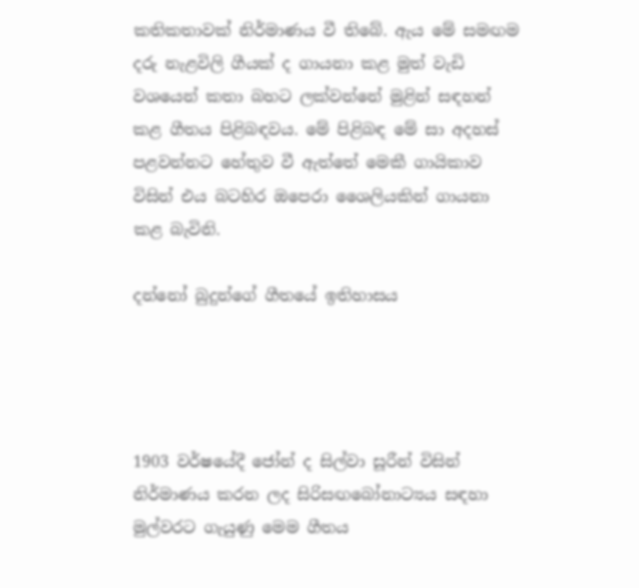කතිකතාවක් නිර්මාණය වී තිබේ. ඇය මේ සමඟම දරු නැළවිලි ගීයක් ද ගායනා කළ මුත් වැඩි වශයෙන් කතා බහට ලක්වන්නේ මුළින් සඳහන් කළ ගීතය පිළිබඳවය. මේ පිළිබඳ මේ සා අදහස් පළවන්නට හේතුව වී ඇත්තේ මෙකී ගායිකාව විසින් එය බටහිර ඔපෙරා ශෛලියකින් ගායනා කළ බැවිනි.

දන්නෝ බුදුන්ගේ ගීතයේ ඉතිහාසය




1903 වර්ෂයේදී ජෝන් ද සිල්වා සූරීන් විසින් නිර්මාණය කරන ලද සිරිසඟබෝනාට්‍යය සඳහා මුල්වරට ගැයුණු මෙම ගීතය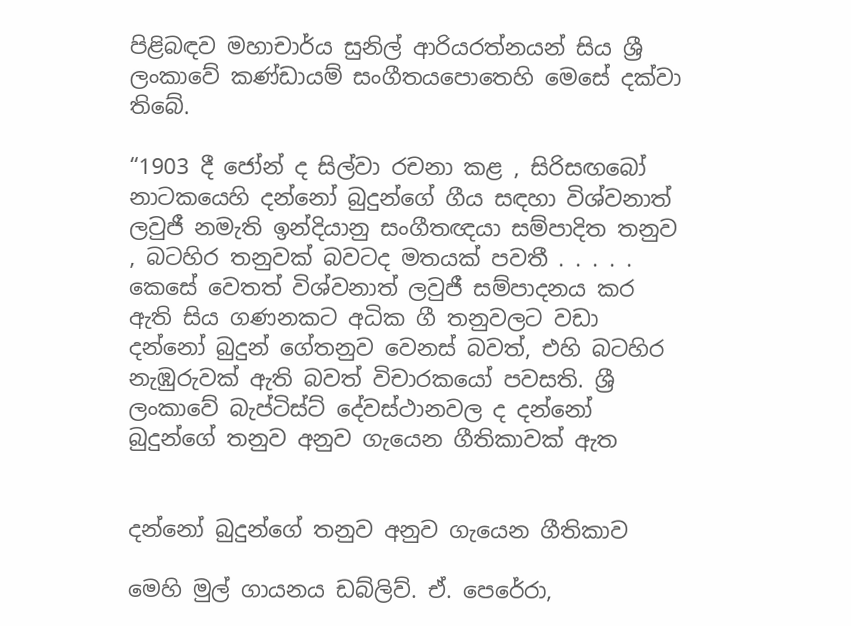පිළිබඳව මහාචාර්ය සුනිල් ආරියරත්නයන් සිය ශ්‍රී ලංකාවේ කණ්ඩායම් සංගීතයපොතෙහි මෙසේ දක්වා තිබේ.

“1903 දී ජෝන් ද සිල්වා රචනා කළ , සිරිසඟබෝ නාටකයෙහි දන්නෝ බුදුන්ගේ ගීය සඳහා විශ්වනාත් ලවුජී නමැති ඉන්දියානු සංගීතඥයා සම්පාදිත තනුව , බටහිර තනුවක් බවටද මතයක් පවතී . . . . . කෙසේ වෙතත් විශ්වනාත් ලවුජී සම්පාදනය කර ඇති සිය ගණනකට අධික ගී තනුවලට වඩා දන්නෝ බුදුන් ගේතනුව වෙනස් බවත්, එහි බටහිර නැඹුරුවක් ඇති බවත් විචාරකයෝ පවසති. ශ්‍රී ලංකාවේ බැප්ටිස්ට් දේවස්ථානවල ද දන්නෝ බුදුන්ගේ තනුව අනුව ගැයෙන ගීතිකාවක් ඇත


දන්නෝ බුදුන්ගේ තනුව අනුව ගැයෙන ගීතිකාව

මෙහි මුල් ගායනය ඩබ්ලිව්. ඒ. පෙරේරා,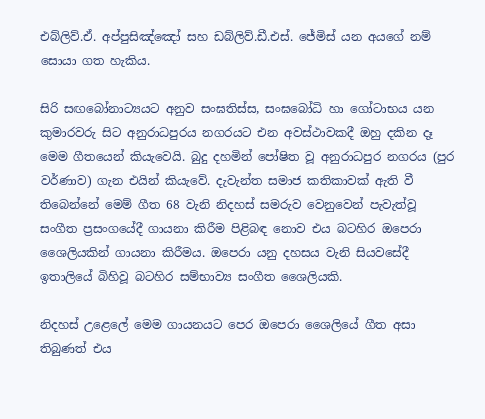එබ්ලිව්.ඒ. අප්පුසිඤ්ඤෝ සහ ඩබ්ලිව්.ඩී.එස්. ජේමිස් යන අයගේ නම් සොයා ගත හැකිය.

සිරි සඟබෝනාට්‍යයට අනුව සංඝතිස්ස, සංඝබෝධි හා ගෝටාභය යන කුමාරවරු සිට අනුරාධපුරය නගරයට එන අවස්ථාවකදී ඔහු දකින දෑ මෙම ගීතයෙන් කියැවෙයි. බුදු දහමින් පෝෂිත වූ අනුරාධපුර නගරය (පුර වර්ණාව) ගැන එයින් කියැවේ. දැවැන්ත සමාජ කතිකාවක් ඇති වී තිබෙන්නේ මෙම් ගීත 68 වැනි නිදහස් සමරුව වෙනුවෙන් පැවැත්වූ සංගීත ප්‍රසංගයේදී ගායනා කිරීම පිළිබඳ නොව එය බටහිර ඔපෙරා ශෛලියකින් ගායනා කිරීමය. ඔපෙරා යනු දහසය වැනි සියවසේදී ඉතාලියේ බිහිවූ බටහිර සම්භාව්‍ය සංගීත ශෛලියකි.

නිදහස් උළෙලේ මෙම ගායනයට පෙර ඔපෙරා ශෛලියේ ගීත අසා තිබුණත් එය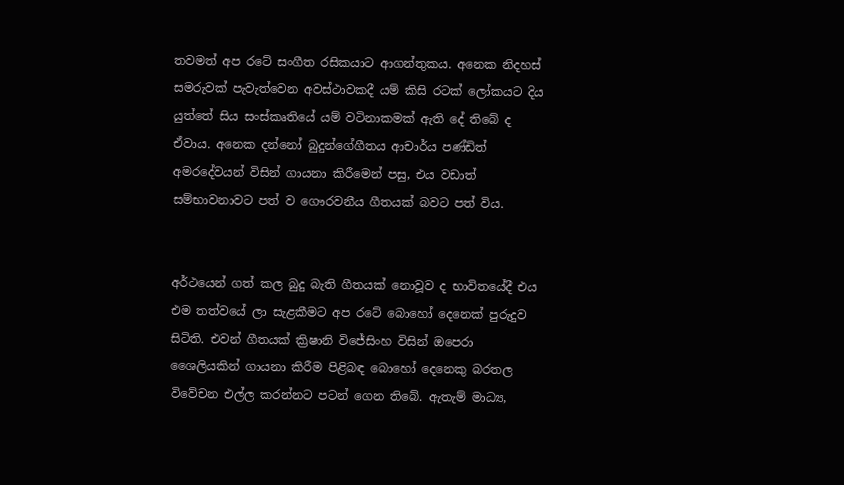තවමත් අප රටේ සංගීත රසිකයාට ආගන්තුකය. අනෙක නිදහස් සමරුවක් පැවැත්වෙන අවස්ථාවකදී යම් කිසි රටක් ලෝකයට දිය යුත්තේ සිය සංස්කෘතියේ යම් වටිනාකමක් ඇති දේ තිබේ ද ඒවාය. අනෙක දන්නෝ බුදුන්ගේගීතය ආචාර්ය පණ්ඩිත් අමරදේවයන් විසින් ගායනා කිරීමෙන් පසු, එය වඩාත් සම්භාවනාවට පත් ව ගෞරවනීය ගීතයක් බවට පත් විය.


අර්ථයෙන් ගත් කල බුදු බැති ගීතයක් නොවූව ද භාවිතයේදී එය එම තත්වයේ ලා සැළකීමට අප රටේ බොහෝ දෙනෙක් පුරුදුව සිටිති. එවන් ගීතයක් ක්‍රිෂානි විජේසිංහ විසින් ඔපෙරා ශෛලියකින් ගායනා කිරීම පිළිබඳ බොහෝ දෙනෙකු බරතල විවේචන එල්ල කරන්නට පටන් ගෙන තිබේ. ඇතැම් මාධ්‍ය,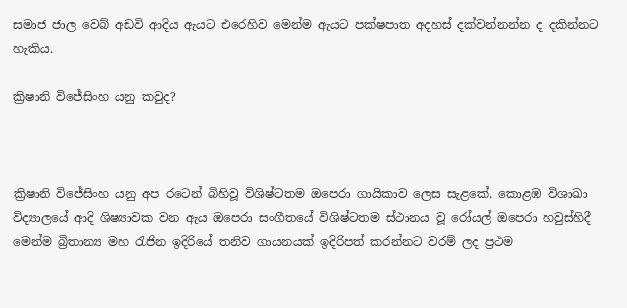සමාජ ජාල වෙබ් අඩවි ආදිය ඇයට එරෙහිව මෙන්ම ඇයට පක්ෂපාත අදහස් දක්වන්නන්න ද දකින්නට හැකිය.

ක්‍රිෂානි විජේසිංහ යනු කවුද?



ක්‍රිෂානි විජේසිංහ යනු අප රටෙන් බිහිවූ විශිෂ්ටතම ඔපෙරා ගායිකාව ලෙස සැළකේ. කොළඹ විශාඛා විද්‍යාලයේ ආදි ශිෂ්‍යාවක වන ඇය ඔපෙරා සංගීතයේ විශිෂ්ටතම ස්ථානය වූ රෝයල් ඔපෙරා හවුස්හිදී මෙන්ම බ්‍රිතාන්‍ය මහ රැජින ඉදිරියේ තනිව ගායනයක් ඉදිරිපත් කරන්නට වරම් ලද ප්‍රථම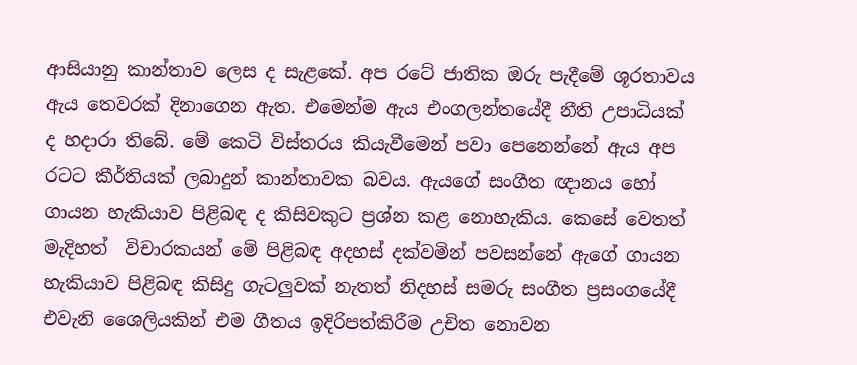ආසියානු කාන්තාව ලෙස ද සැළකේ. අප රටේ ජාතික ඔරු පැදීමේ ශූරතාවය ඇය තෙවරක් දිනාගෙන ඇත. එමෙන්ම ඇය එංගලන්තයේදී නීති උපාධියක් ද හදාරා තිබේ. මේ කෙටි විස්තරය කියැවීමෙන් පවා පෙනෙන්නේ ඇය අප රටට කීර්තියක් ලබාදුන් කාන්තාවක බවය. ඇයගේ සංගීත ඥානය හෝ ගායන හැකියාව පිළිබඳ ද කිසිවකුට ප්‍රශ්න කළ නොහැකිය. කෙසේ වෙතත් මැදිහත්  විචාරකයන් මේ පිළිබඳ අදහස් දක්වමින් පවසන්නේ ඇගේ ගායන හැකියාව පිළිබඳ කිසිදු ගැටලුවක් නැතත් නිදහස් සමරු සංගීත ප්‍රසංගයේදී එවැනි ශෛලියකින් එම ගීතය ඉදිරිපත්කිරීම උචිත නොවන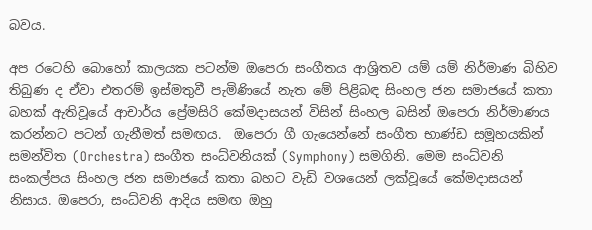බවය.

අප රටෙහි බොහෝ කාලයක පටන්ම ඔපෙරා සංගීතය ආශ්‍රිතව යම් යම් නිර්මාණ බිහිව තිබුණ ද ඒවා එතරම් ඉස්මතුවී පැමිණියේ නැත මේ පිළිබඳ සිංහල ජන සමාජයේ කතා බහක් ඇතිවූයේ ආචාර්ය ප්‍රේමසිරි කේමදාසයන් විසින් සිංහල බසින් ඔපෙරා නිර්මාණය කරන්නට පටන් ගැනීමත් සමඟය.  ඔපෙරා ගී ගැයෙන්නේ සංගීත භාණ්ඩ සමූහයකින් සමන්විත (Orchestra) සංගීත සංධ්වනියක් (Symphony) සමගිනි. මෙම සංධ්වනි සංකල්පය සිංහල ජන සමාජයේ කතා බහට වැඩි වශයෙන් ලක්වූයේ කේමදාසයන් නිසාය. ඔපෙරා, සංධ්වනි ආදිය සමඟ ඔහු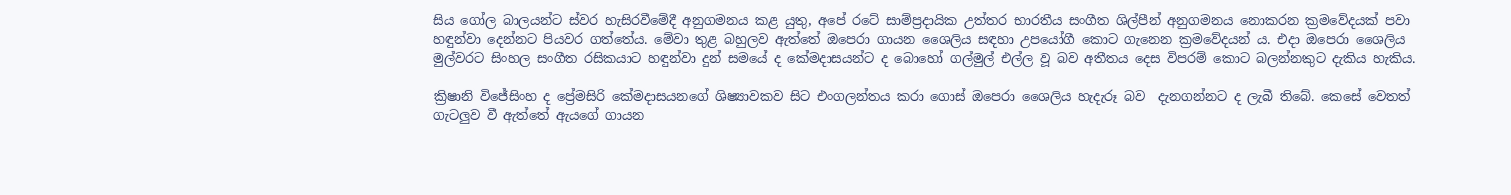සිය ගෝල බාලයන්ට ස්වර හැසිරවීමේදී අනුගමනය කළ යුතු, අපේ රටේ සාම්ප්‍රදායික උත්තර භාරතීය සංගීත ශිල්පීන් අනුගමනය නොකරන ක්‍රමවේදයක් පවා හඳුන්වා දෙන්නට පියවර ගත්තේය. මේවා තුළ බහුලව ඇත්තේ ඔපෙරා ගායන ශෛලිය සඳහා උපයෝගී කොට ගැනෙන ක්‍රමවේදයන් ය. එදා ඔපෙරා ශෛලිය මුල්වරට සිංහල සංගීත රසිකයාට හඳුන්වා දුන් සමයේ ද කේමදාසයන්ට ද බොහෝ ගල්මුල් එල්ල වූ බව අතීතය දෙස විපරම් කොට බලන්නකුට දැකිය හැකිය.

ක්‍රිෂානි විජේසිංහ ද ප්‍රේමසිරි කේමදාසයනගේ ශිෂ්‍යාවකව සිට එංගලන්තය කරා ගොස් ඔපෙරා ශෛලිය හැදැරූ බව  දැනගන්නට ද ලැබී තිබේ. කෙසේ වෙතත් ගැටලුව වී ඇත්තේ ඇයගේ ගායන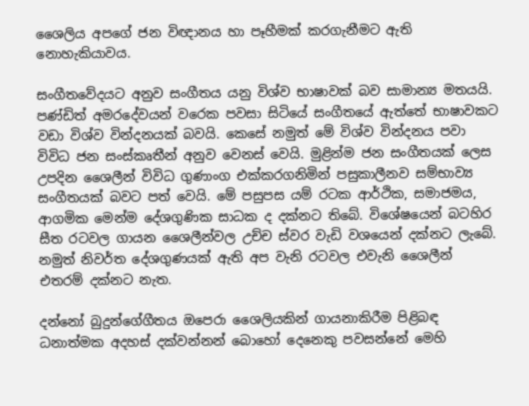ශෛලිය අපගේ ජන විඥානය හා පෑහීමක් කරගැනීමට ඇති නොහැකියාවය.

සංගීතවේදයට අනුව සංගීතය යනු විශ්ව භාෂාවක් බව සාමාන්‍ය මතයයි. පණ්ඩිත් අමරදේවයන් වරෙක පවසා සිටියේ සංගීතයේ ඇත්තේ භාෂාවකට වඩා විශ්ව වින්දනයක් බවයි. කෙසේ නමුත් මේ විශ්ව වින්දනය පවා විවිධ ජන සංස්කෘතීන් අනුව වෙනස් වෙයි. මුළින්ම ජන සංගීතයක් ලෙස උපදින ශෛලීන් විවිධ ගුණාංග එක්කරගනිමින් පසුකාලීනව සම්භාව්‍ය සංගීතයක් බවට පත් වෙයි. මේ පසුපස යම් රටක ආර්ථික, සමාජමය, ආගමික මෙන්ම දේශගුණික සාධක ද දක්නට තිබේ. විශේෂයෙන් බටහිර සීත රටවල ගායන ශෛලීන්වල උච්ච ස්වර වැඩි වශයෙන් දක්නට ලැබේ. නමුත් නිවර්ත දේශගුණයක් ඇති අප වැනි රටවල එවැනි ශෛලීන් එතරම් දක්නට නැත.

දන්නෝ බුදුන්ගේගීතය ඔපෙරා ශෛලියකින් ගායනාකිරීම පිළිබඳ ධනාත්මක අදහස් දක්වන්නන් බොහෝ දෙනෙකු පවසන්නේ මෙහි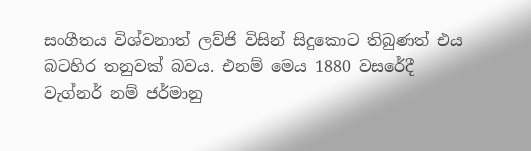සංගීතය විශ්වනාත් ලව්ජි විසින් සිදුකොට තිබුණත් එය බටහිර තනුවක් බවය. එනම් මෙය 1880 වසරේදී වැග්නර් නම් ජර්මානු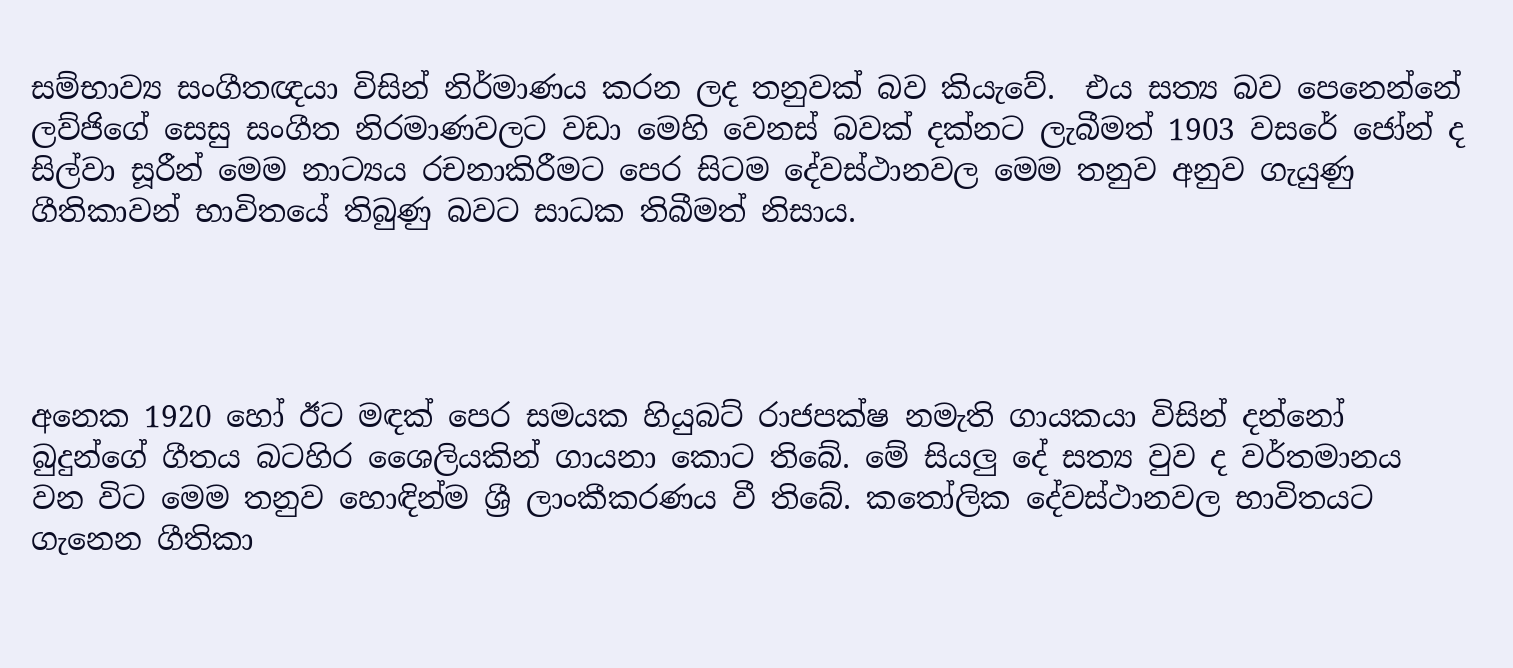සම්භාව්‍ය සංගීතඥයා විසින් නිර්මාණය කරන ලද තනුවක් බව කියැවේ.  එය සත්‍ය බව පෙනෙන්නේ ලව්ජිගේ සෙසු සංගීත නිරමාණවලට වඩා මෙහි වෙනස් බවක් දක්නට ලැබීමත් 1903 වසරේ ජෝන් ද සිල්වා සූරීන් මෙම නාට්‍යය රචනාකිරීමට පෙර සිටම දේවස්ථානවල මෙම තනුව අනුව ගැයුණු ගීතිකාවන් භාවිතයේ තිබුණු බවට සාධක තිබීමත් නිසාය.




අනෙක 1920 හෝ ඊට මඳක් පෙර සමයක හියුබට් රාජපක්ෂ නමැති ගායකයා විසින් දන්නෝ බුදුන්ගේ ගීතය බටහිර ශෛලියකින් ගායනා කොට තිබේ. මේ සියලු දේ සත්‍ය වුව ද වර්තමානය වන විට මෙම තනුව හොඳින්ම ශ්‍රී ලාංකීකරණය වී තිබේ. කතෝලික දේවස්ථානවල භාවිතයට ගැනෙන ගීතිකා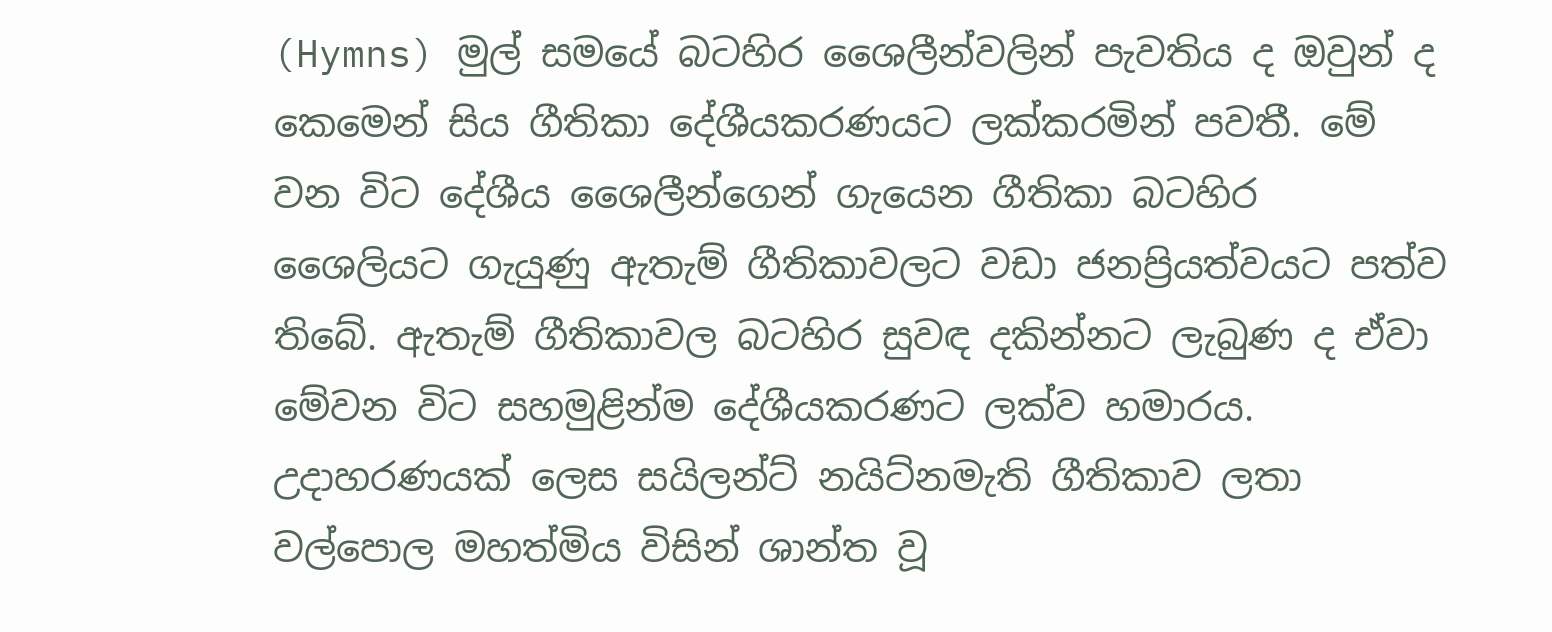(Hymns) මුල් සමයේ බටහිර ශෛලීන්වලින් පැවතිය ද ඔවුන් ද කෙමෙන් සිය ගීතිකා දේශීයකරණයට ලක්කරමින් පවතී. මේ වන විට දේශීය ශෛලීන්ගෙන් ගැයෙන ගීතිකා බටහිර ශෛලියට ගැයුණු ඇතැම් ගීතිකාවලට වඩා ජනප්‍රියත්වයට පත්ව තිබේ. ඇතැම් ගීතිකාවල බටහිර සුවඳ දකින්නට ලැබුණ ද ඒවා මේවන විට සහමුළින්ම දේශීයකරණට ලක්ව හමාරය. උදාහරණයක් ලෙස සයිලන්ට් නයිට්නමැති ගීතිකාව ලතා වල්පොල මහත්මිය විසින් ශාන්ත වූ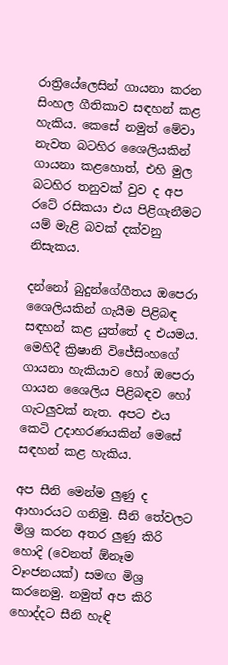රාත්‍රියේලෙසින් ගායනා කරන සිංහල ගීතිකාව සඳහන් කළ හැකිය. කෙසේ නමුත් මේවා නැවත බටහිර ශෛලියකින් ගායනා කළහොත්, එහි මුල බටහිර තනුවක් වුව ද අප රටේ රසිකයා එය පිළිගැනීමට යම් මැළි බවක් දක්වනු නිසැකය.

දන්නෝ බුදුන්ගේගීතය ඔපෙරා ශෛලියකින් ගැයීම පිළිබඳ සඳහන් කළ යුත්තේ ද එයමය. මෙහිදී ක්‍රිෂානි විජේසිංහගේ ගායනා හැකියාව හෝ ඔපෙරා ගායන ශෛලිය පිළිබඳව හෝ ගැටලුවක් නැත. අපට එය කෙටි උදාහරණයකින් මෙසේ සඳහන් කළ හැකිය.

අප සීනි මෙන්ම ලුණු ද ආහාරයට ගනිමු. සීනි තේවලට මිශ්‍ර කරන අතර ලුණු කිරි හොදි (වෙනත් ඕනෑම වෑංජනයක්) සමඟ මිශ්‍ර කරනෙමු. නමුත් අප කිරි හොද්දට සීනි හැඳි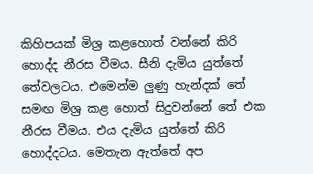කිහිපයක් මිශ්‍ර කළහොත් වන්නේ කිරි හොද්ද නීරස වීමය. සීනි දැමිය යුත්තේ තේවලටය. එමෙන්ම ලුණු හැන්දක් තේ සමඟ මිශ්‍ර කළ හොත් සිදුවන්නේ තේ එක නීරස වීමය. එය දැමිය යුත්තේ කිරි හොද්දටය. මෙතැන ඇත්තේ අප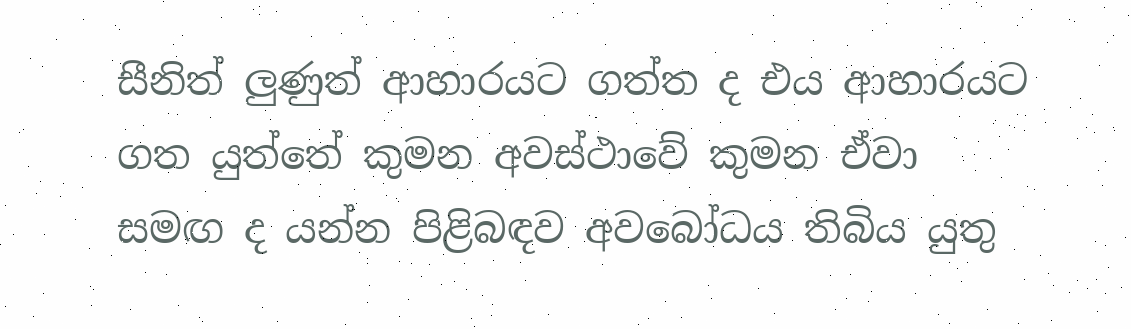සීනිත් ලුණුත් ආහාරයට ගත්ත ද එය ආහාරයට ගත යුත්තේ කුමන අවස්ථාවේ කුමන ඒවා සමඟ ද යන්න පිළිබඳව අවබෝධය තිබිය යුතු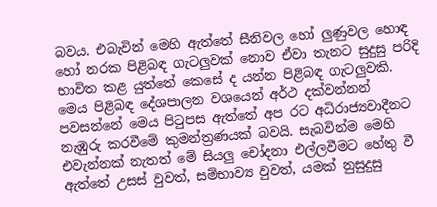බවය. එබැවින් මෙහි ඇත්තේ සීනිවල හෝ ලුණුවල හොඳ හෝ නරක පිළිබඳ ගැටලුවක් නොව ඒවා තැනට සුදුසු පරිදි භාවිත කළ යුත්තේ කෙසේ ද යන්න පිළිබඳ ගැටලුවකි. මෙය පිළිබඳ දේශපාලන වශයෙන් අර්ථ දක්වන්නන් පවසන්නේ මෙය පිටුපස ඇත්තේ අප රට අධිරාජ්‍යවාදීනට නැඹුරු කරවීමේ කුමන්ත්‍රණයක් බවයි. සැබවින්ම මෙහි එවැන්නක් නැතත් මේ සියලු චෝදනා එල්ලවීමට හේතු වී ඇත්තේ උසස් වුවත්, සම්භාව්‍ය වුවත්, යමක් නුසුදුසු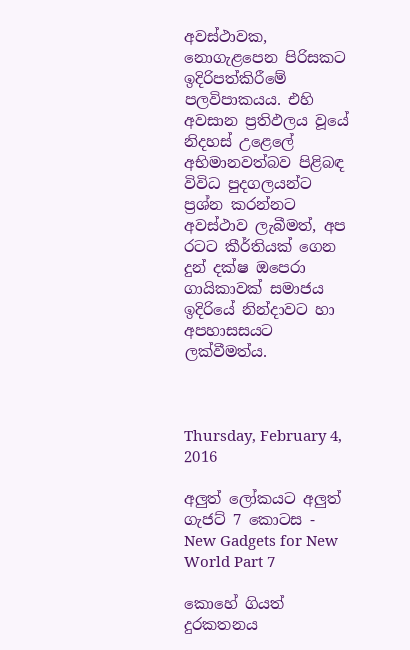අවස්ථාවක, නොගැළපෙන පිරිසකට ඉදිරිපත්කිරීමේ පලවිපාකයය. එහි අවසාන ප්‍රතිඵලය වූයේ නිදහස් උළෙලේ අභිමානවත්බව පිළිබඳ විවිධ පුදගලයන්ට ප්‍රශ්න කරන්නට අවස්ථාව ලැබීමත්, අප රටට කීර්තියක් ගෙන දුන් දක්ෂ ඔපෙරා ගායිකාවක් සමාජය ඉදිරියේ නින්දාවට හා අපහාසසයට ලක්වීමත්ය.



Thursday, February 4, 2016

අලුත් ලෝකයට අලුත් ගැජට් 7 කොටස - New Gadgets for New World Part 7

කොහේ ගියත් දුරකතනය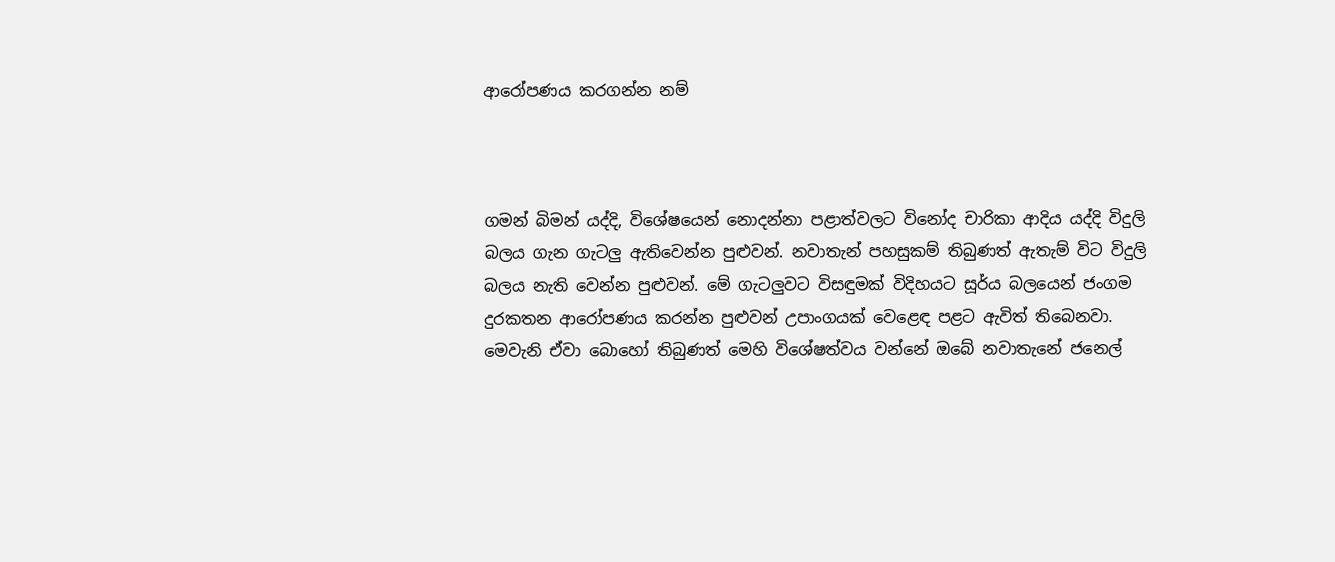ආරෝපණය කරගන්න නම්



ගමන් බිමන් යද්දි, විශේෂයෙන් නොදන්නා පළාත්වලට විනෝද චාරිකා ආදිය යද්දි විදුලි බලය ගැන ගැටලු ඇතිවෙන්න පුළුවන්. නවාතැන් පහසුකම් තිබුණත් ඇතැම් විට විදුලි බලය නැති වෙන්න පුළුවන්. මේ ගැටලුවට විසඳුමක් විදිහයට සූර්ය බලයෙන් ජංගම දුරකතන ආරෝපණය කරන්න පුළුවන් උපාංගයක් වෙළෙඳ පළට ඇවිත් තිබෙනවා. මෙවැනි ඒවා බොහෝ තිබුණත් මෙහි විශේෂත්වය වන්නේ ඔබේ නවාතැනේ ජනෙල්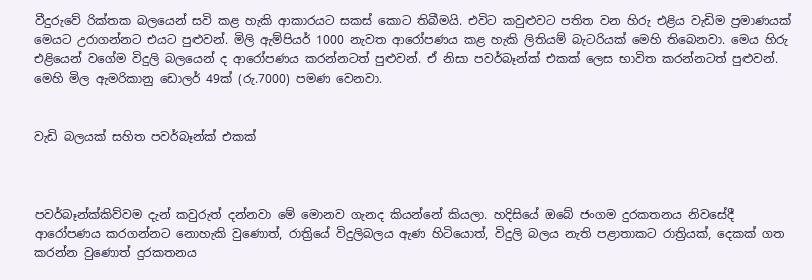වීදුරුවේ රික්තක බලයෙන් සවි කළ හැකි ආකාරයට සකස් කොට තිබීමයි. එවිට කවුළුවට පතිත වන හිරු එළිය වැඩිම ප්‍රමාණයක් මෙයට උරාගන්නට එයට පුළුවන්. මිලි ඇම්පියර් 1000 නැවත ආරෝපණය කළ හැකි ලිතියම් බැටරියක් මෙහි තිබෙනවා. මෙය හිරු එළියෙන් වගේම විදුලි බලයෙන් ද ආරෝපණය කරන්නටත් පුළුවන්. ඒ නිසා පවර්බෑන්ක් එකක් ලෙස භාවිත කරන්නටත් පුළුවන්. මෙහි මිල ඇමරිකානු ඩොලර් 49ක් (රු.7000) පමණ වෙනවා.


වැඩි බලයක් සහිත පවර්බෑන්ක් එකක්



පවර්බෑන්ක්කිව්වම දැන් කවුරුත් දන්නවා මේ මොනව ගැනද කියන්නේ කියලා. හදිසියේ ඔබේ ජංගම දුරකතනය නිවසේදී ආරෝපණය කරගන්නට නොහැකි වුණොත්, රාත්‍රියේ විදුලිබලය ඇණ හිටියොත්, විදුලි බලය නැති පළාතාකට රාත්‍රියක්, දෙකක් ගත කරන්න වුණොත් දුරකතනය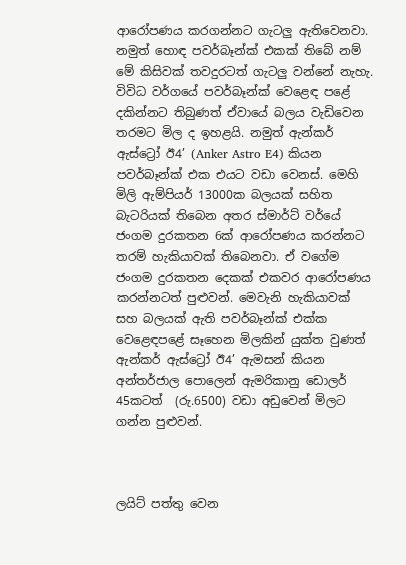ආරෝපණය කරගන්නට ගැටලු ඇතිවෙනවා. නමුත් හොඳ පවර්බෑන්ක් එකක් තිබේ නම් මේ කිසිවක් තවදුරටත් ගැටලු වන්නේ නැහැ. විවිධ වර්ගයේ පවර්බෑන්ක් වෙළෙඳ පළේ දකින්නට තිබුණත් ඒවායේ බලය වැඩිවෙන තරමට මිල ද ඉහළයි. නමුත් ඇන්කර් ඇස්ට්‍රෝ ඊ4’ (Anker Astro E4) කියන පවර්බෑන්ක් එක එයට වඩා වෙනස්. මෙහි මිලි ඇම්පියර් 13000ක බලයක් සහිත බැටරියක් තිබෙන අතර ස්මාර්ට් වර්යේ ජංගම දුරකතන 6ක් ආරෝපණය කරන්නට තරම් හැකියාවක් තිබෙනවා. ඒ වගේම ජංගම දුරකතන දෙකක් එකවර ආරෝපණය කරන්නටත් පුළුවන්. මෙවැනි හැකියාවක් සහ බලයක් ඇති පවර්බෑන්ක් එක්ක වෙළෙඳපළේ සෑහෙන මිලකින් යුක්ත වුණත් ඇන්කර් ඇස්ට්‍රෝ ඊ4’ ඇමසන් කියන අන්තර්ජාල පොලෙන් ඇමරිකානු ඩොලර් 45කටත්  (රු.6500) වඩා අඩුවෙන් මිලට ගන්න පුළුවන්.



ලයිට් පත්තු වෙන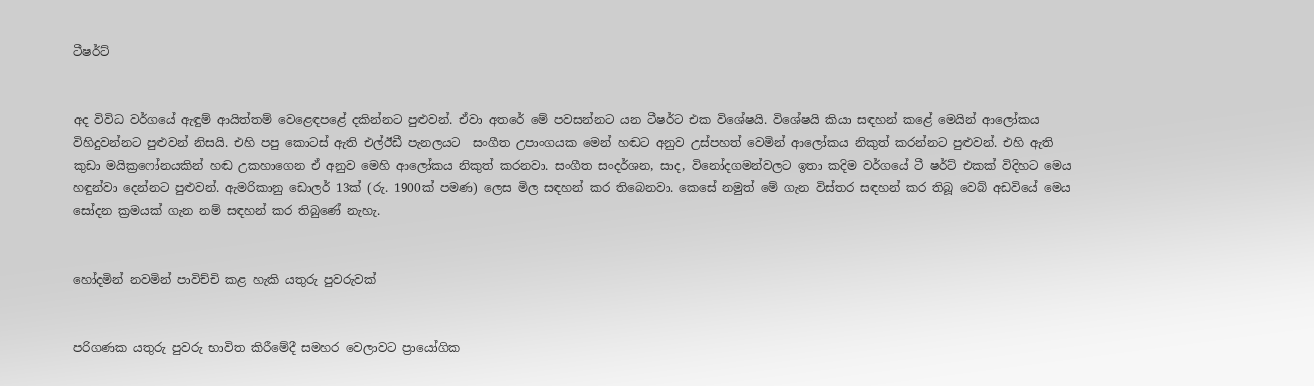ටීෂර්ට්


අද විවිධ වර්ගයේ ඇඳුම් ආයිත්තම් වෙළෙඳපළේ දකින්නට පුළුවන්. ඒවා අතරේ මේ පවසන්නට යන ටීෂර්ට එක විශේෂයි. විශේෂයි කියා සඳහන් කළේ මෙයින් ආලෝකය විහිදුවන්නට පුළුවන් නිසයි. එහි පපු කොටස් ඇති එල්ඊඩී පැනලයට  සංගීත උපාංගයක මෙන් හඬට අනුව උස්පහත් වෙමින් ආලෝකය නිකුත් කරන්නට පුළුවන්. එහි ඇති කුඩා මයික්‍රෆෝනයකින් හඬ උකහාගෙන ඒ අනුව මෙහි ආලෝකය නිකුත් කරනවා. සංගීත සංදර්ශන, සාද, විනෝදගමන්වලට ඉතා කදිම වර්ගයේ ටී ෂර්ට් එකක් විදිහට මෙය හඳුන්වා දෙන්නට පුළුවන්. ඇමරිකානු ඩොලර් 13ක් (රු. 1900ක් පමණ) ලෙස මිල සඳහන් කර තිබෙනවා. කෙසේ නමුත් මේ ගැන විස්තර සඳහන් කර තිබූ වෙබ් අඩවියේ මෙය සෝදන ක්‍රමයක් ගැන නම් සඳහන් කර තිබුණේ නැහැ.


හෝදමින් නවමින් පාවිච්චි කළ හැකි යතුරු පුවරුවක්


පරිගණක යතුරු පුවරු භාවිත කිරීමේදී සමහර වෙලාවට ප්‍රායෝගික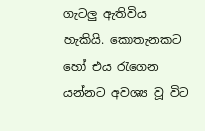ගැටලු ඇතිවිය හැකියි. කොතැනකට හෝ එය රැගෙන යන්නට අවශ්‍ය වූ විට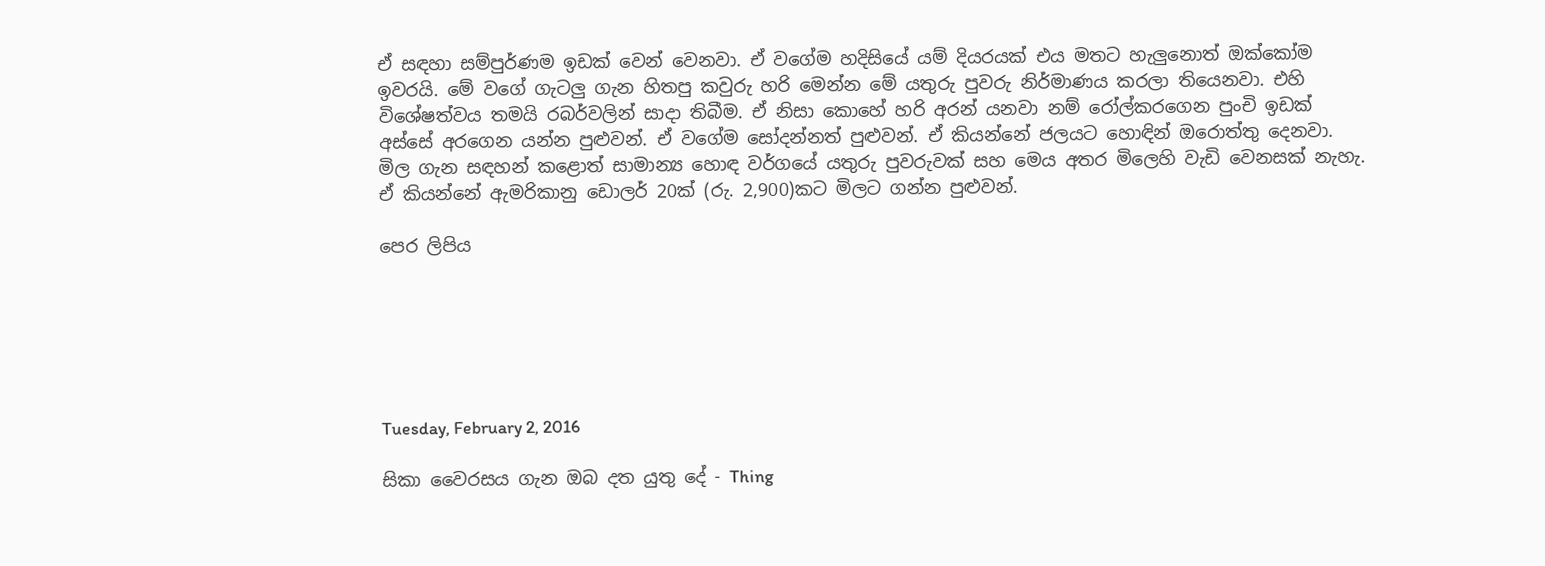ඒ සඳහා සම්පුර්ණම ඉඩක් වෙන් වෙනවා. ඒ වගේම හදිසියේ යම් දියරයක් එය මතට හැලුනොත් ඔක්කෝම ඉවරයි. මේ වගේ ගැටලු ගැන හිතපු කවුරු හරි මෙන්න මේ යතුරු පුවරු නිර්මාණය කරලා තියෙනවා. එහි විශේෂත්වය තමයි රබර්වලින් සාදා තිබීම. ඒ නිසා කොහේ හරි අරන් යනවා නම් රෝල්කරගෙන පුංචි ඉඩක් අස්සේ අරගෙන යන්න පුළුවන්. ඒ වගේම සෝදන්නත් පුළුවන්. ඒ කියන්නේ ජලයට හොඳින් ඔරොත්තු දෙනවා. මිල ගැන සඳහන් කළොත් සාමාන්‍ය හොඳ වර්ගයේ යතුරු පුවරුවක් සහ මෙය අතර මිලෙහි වැඩි වෙනසක් නැහැ. ඒ කියන්නේ ඇමරිකානු ඩොලර් 20ක් (රු. 2,900)කට මිලට ගන්න පුළුවන්.

පෙර ලිපිය






Tuesday, February 2, 2016

සිකා වෛරසය ගැන ඔබ දත යුතු දේ - Thing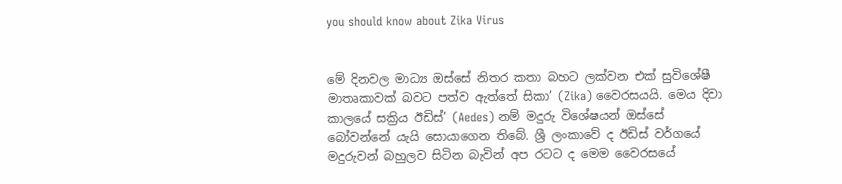you should know about Zika Virus


මේ දිනවල මාධ්‍ය ඔස්සේ නිතර කතා බහට ලක්වන එක් සුවිශේෂී මාතෘකාවක් බවට පත්ව ඇත්තේ සිකා’ (Zika) වෛරසයයි. මෙය දිවා කාලයේ සක්‍රිය ඊඩිස්’ (Aedes) නම් මදුරු විශේෂයන් ඔස්සේ බෝවන්නේ යැයි සොයාගෙන තිබේ. ශ්‍රී ලංකාවේ ද ඊඩිස් වර්ගයේ මදුරුවන් බහුලව සිටින බැවින් අප රටට ද මෙම වෛරසයේ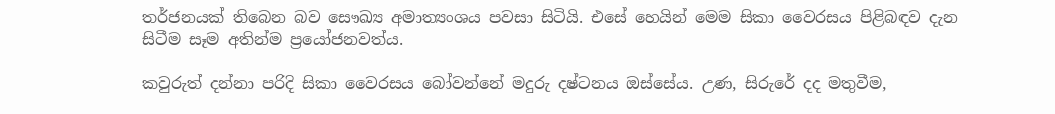තර්ජනයක් තිබෙන බව සෞඛ්‍ය අමාත්‍යංශය පවසා සිටියි. එසේ හෙයින් මෙම සිකා වෛරසය පිළිබඳව දැන සිටීම සෑම අතින්ම ප්‍රයෝජනවත්ය.

කවුරුත් දන්නා පරිදි සිකා වෛරසය බෝවන්නේ මදුරු දෂ්ටනය ඔස්සේය. උණ, සිරුරේ දද මතුවීම,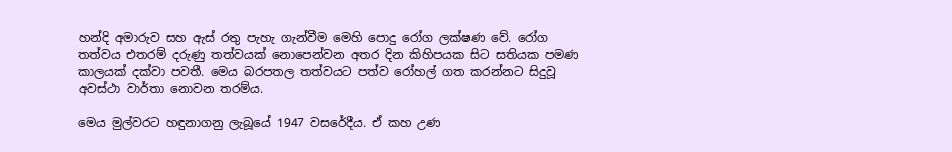හන්දි අමාරුව සහ ඇස් රතු පැහැ ගැන්වීම මෙහි පොදු රෝග ලක්ෂණ වේ. රෝග තත්වය එතරම් දරුණු තත්වයක් නොපෙන්වන අතර දින කිහිපයක සිට සතියක පමණ කාලයක් දක්වා පවතී. මෙය බරපතල තත්වයට පත්ව රෝහල් ගත කරන්නට සිදුවූ අවස්ථා වාර්තා නොවන තරම්ය.

මෙය මුල්වරට හඳුනාගනු ලැබූයේ 1947 වසරේදීය. ඒ කහ උණ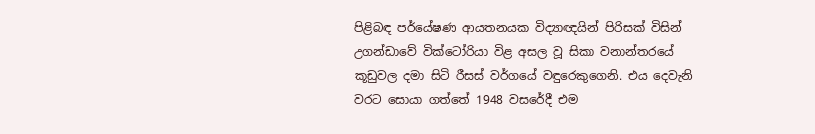පිළිබඳ පර්යේෂණ ආයතනයක විද්‍යාඥයින් පිරිසක් විසින් උගන්ඩාවේ වික්ටෝරියා විළ අසල වූ සිකා වනාන්තරයේ කූඩුවල දමා සිටි රීසස් වර්ගයේ වඳුරෙකුගෙනි. එය දෙවැනි වරට සොයා ගත්තේ 1948 වසරේදී එම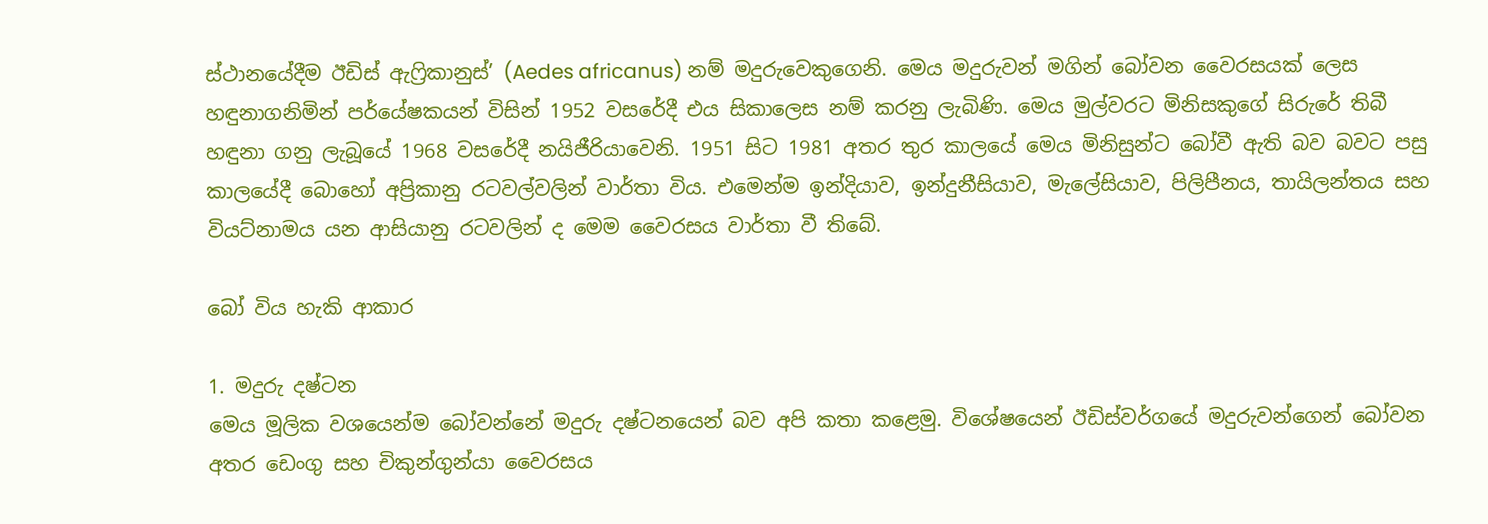ස්ථානයේදීම ඊඩිස් ඇෆ්‍රිකානුස්’ (Aedes africanus) නම් මදුරුවෙකුගෙනි. මෙය මදුරුවන් මගින් බෝවන වෛරසයක් ලෙස හඳුනාගනිමින් පර්යේෂකයන් විසින් 1952 වසරේදී එය සිකාලෙස නම් කරනු ලැබිණි. මෙය මුල්වරට මිනිසකුගේ සිරුරේ තිබී හඳුනා ගනු ලැබූයේ 1968 වසරේදී නයිජීරියාවෙනි. 1951 සිට 1981 අතර තුර කාලයේ මෙය මිනිසුන්ට බෝවී ඇති බව බවට පසු කාලයේදී බොහෝ අප්‍රිකානු රටවල්වලින් වාර්තා විය. එමෙන්ම ඉන්දියාව, ඉන්දුනීසියාව, මැලේසියාව, පිලිපීනය, තායිලන්තය සහ වියට්නාමය යන ආසියානු රටවලින් ද මෙම වෛරසය වාර්තා වී තිබේ.

බෝ විය හැකි ආකාර

1. මදුරු දෂ්ටන
මෙය මූලික වශයෙන්ම බෝවන්නේ මදුරු දෂ්ටනයෙන් බව අපි කතා කළෙමු. විශේෂයෙන් ඊඩිස්වර්ගයේ මදුරුවන්ගෙන් බෝවන අතර ඩෙංගු සහ චිකුන්ගුන්යා වෛරසය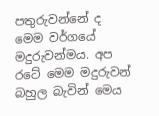පතුරුවන්නේ ද මෙම වර්ගයේ මදුරුවන්මය. අප රටේ මෙම මදුරුවන් බහුල බැවින් මෙය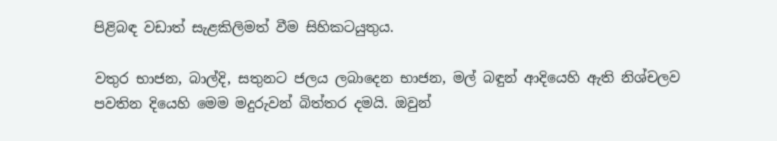පිළිබඳ වඩාත් සැළකිලිමත් වීම සිහිකටයුතුය.

වතුර භාජන, බාල්දි, සතුනට ජලය ලබාදෙන භාජන, මල් බඳුන් ආදියෙහි ඇති නිශ්චලව පවතින දියෙහි මෙම මදුරුවන් බිත්තර දමයි. ඔවුන්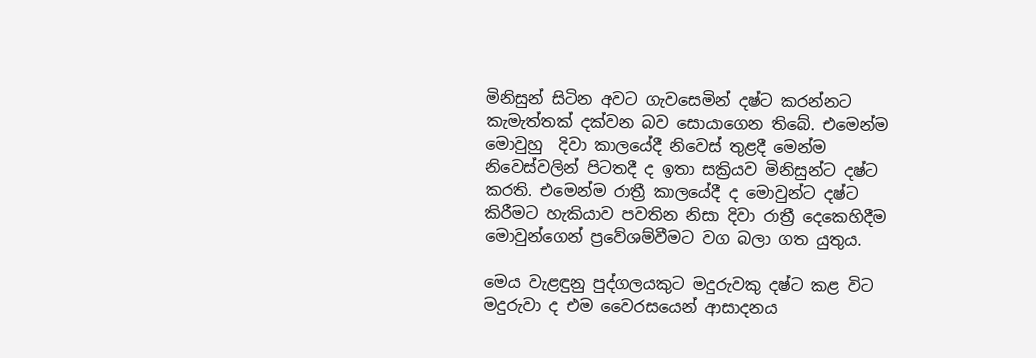මිනිසුන් සිටින අවට ගැවසෙමින් දෂ්ට කරන්නට කැමැත්තක් දක්වන බව සොයාගෙන තිබේ. එමෙන්ම මොවුහු  දිවා කාලයේදී නිවෙස් තුළදී මෙන්ම නිවෙස්වලින් පිටතදී ද ඉතා සක්‍රියව මිනිසුන්ට දෂ්ට කරති. එමෙන්ම රාත්‍රී කාලයේදී ද මොවුන්ට දෂ්ට කිරීමට හැකියාව පවතින නිසා දිවා රාත්‍රී දෙකෙහිදීම මොවුන්ගෙන් ප්‍රවේශම්වීමට වග බලා ගත යුතුය.

මෙය වැළඳුනු පුද්ගලයකුට මදුරුවකු දෂ්ට කළ විට මදුරුවා ද එම වෛරසයෙන් ආසාදනය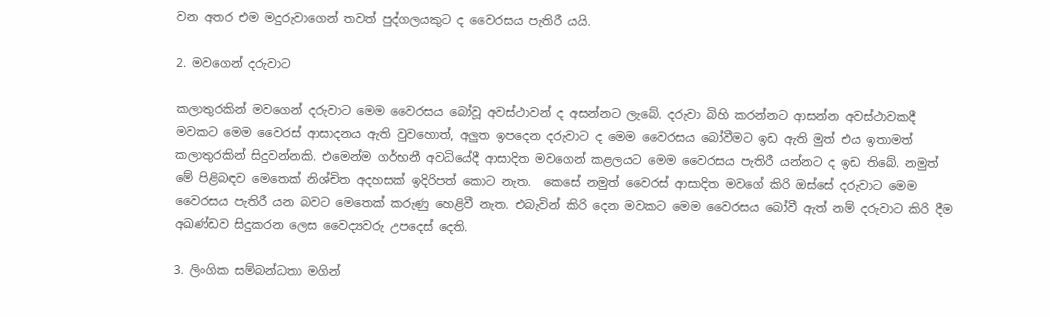වන අතර එම මදුරුවාගෙන් තවත් පුද්ගලයකුට ද වෛරසය පැතිරී යයි.

2. මවගෙන් දරුවාට

කලාතුරකින් මවගෙන් දරුවාට මෙම වෛරසය බෝවූ අවස්ථාවන් ද අසන්නට ලැබේ. දරුවා බිහි කරන්නට ආසන්න අවස්ථාවකදී මවකට මෙම වෛරස් ආසාදනය ඇති වුවහොත්, අලුත ඉපදෙන දරුවාට ද මෙම වෛරසය බෝවීමට ඉඩ ඇති මුත් එය ඉතාමත් කලාතුරකින් සිදුවන්නකි. එමෙන්ම ගර්භනී අවධියේදී ආසාදිත මවගෙන් කළලයට මෙම වෛරසය පැතිරී යන්නට ද ඉඩ තිබේ. නමුත් මේ පිළිබඳව මෙතෙක් නිශ්චිත අදහසක් ඉදිරිපත් කොට නැත.  කෙසේ නමුත් වෛරස් ආසාදිත මවගේ කිරි ඔස්සේ දරුවාට මෙම වෛරසය පැතිරී යන බවට මෙතෙක් කරුණු හෙළිවී නැත. එබැවින් කිරි දෙන මවකට මෙම වෛරසය බෝවී ඇත් නම් දරුවාට කිරි දීම අඛණ්ඩව සිදුකරන ලෙස වෛද්‍යවරු උපදෙස් දෙති.

3. ලිංගික සම්බන්ධතා මගින්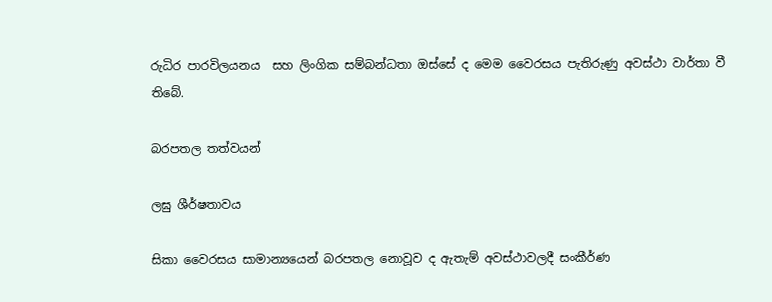රුධිර පාරවිලයනය  සහ ලිංගික සම්බන්ධතා ඔස්සේ ද මෙම වෛරසය පැතිරුණු අවස්ථා වාර්තා වී තිබේ.

බරපතල තත්වයන්

ලඝු ශීර්ෂතාවය

සිකා වෛරසය සාමාන්‍යයෙන් බරපතල නොවූව ද ඇතැම් අවස්ථාවලදී සංකීර්ණ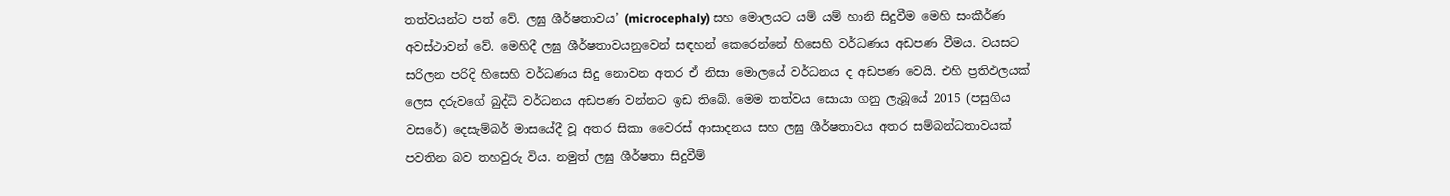තත්වයන්ට පත් වේ. ලඝු ශීර්ෂතාවය’ (microcephaly) සහ මොලයට යම් යම් හානි සිදුවීම මෙහි සංකීර්ණ අවස්ථාවන් වේ. මෙහිදී ලඝු ශීර්ෂතාවයනුවෙන් සඳහන් කෙරෙන්නේ හිසෙහි වර්ධණය අඩපණ වීමය. වයසට සරිලන පරිදි හිසෙහි වර්ධණය සිදු නොවන අතර ඒ නිසා මොලයේ වර්ධනය ද අඩපණ වෙයි. එහි ප්‍රතිඵලයක් ලෙස දරුවගේ බුද්ධි වර්ධනය අඩපණ වන්නට ඉඩ තිබේ. මෙම තත්වය සොයා ගනු ලැබූයේ 2015 (පසුගිය වසරේ) දෙසැම්බර් මාසයේදී වූ අතර සිකා වෛරස් ආසාදනය සහ ලඝු ශීර්ෂතාවය අතර සම්බන්ධතාවයක් පවතින බව තහවුරු විය. නමුත් ලඝු ශීර්ෂතා සිදුවීම්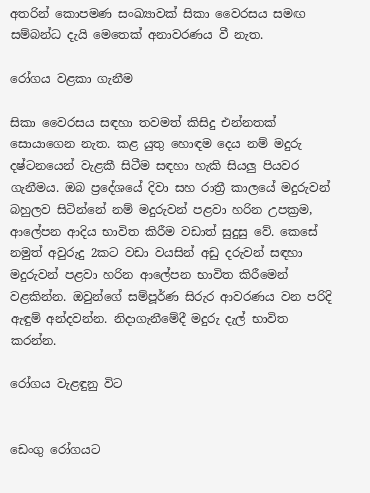අතරින් කොපමණ සංඛ්‍යාවක් සිකා වෛරසය සමඟ සම්බන්ධ දැයි මෙතෙක් අනාවරණය වී නැත.

රෝගය වළකා ගැනීම

සිකා වෛරසය සඳහා තවමත් කිසිදු එන්නතක් සොයාගෙන නැත. කළ යුතු හොඳම දෙය නම් මදුරු දෂ්ටනයෙන් වැළකී සිටීම සඳහා හැකි සියලු පියවර ගැනීමය. ඔබ ප්‍රදේශයේ දිවා සහ රාත්‍රී කාලයේ මදුරුවන් බහුලව සිටින්නේ නම් මදුරුවන් පළවා හරින උපක්‍රම, ආලේපන ආදිය භාවිත කිරීම වඩාත් සුදුසු වේ. කෙසේ නමුත් අවුරුදු 2කට වඩා වයසින් අඩු දරුවන් සඳහා මදුරුවන් පළවා හරින ආලේපන භාවිත කිරීමෙන් වළකින්න. ඔවුන්ගේ සම්පූර්ණ සිරුර ආවරණය වන පරිදි ඇඳුම් අන්දවන්න. නිදාගැනීමේදී මදුරු දැල් භාවිත කරන්න.

රෝගය වැළඳුනු විට


ඩෙංගු රෝගයට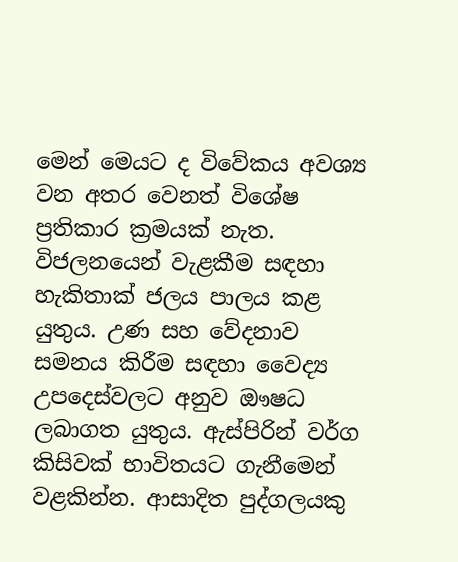මෙන් මෙයට ද විවේකය අවශ්‍ය වන අතර වෙනත් විශේෂ ප්‍රතිකාර ක්‍රමයක් නැත. විජලනයෙන් වැළකීම සඳහා හැකිතාක් ජලය පාලය කළ යුතුය. උණ සහ වේදනාව සමනය කිරීම සඳහා වෛද්‍ය උපදෙස්වලට අනුව ඖෂධ ලබාගත යුතුය. ඇස්පිරින් වර්ග කිසිවක් භාවිතයට ගැනීමෙන් වළකින්න. ආසාදිත පුද්ගලයකු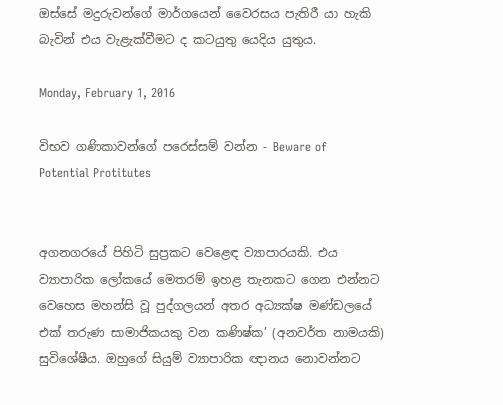ඔස්සේ මදුරුවන්ගේ මාර්ගයෙන් වෛරසය පැතිරී යා හැකි බැවින් එය වැළැක්වීමට ද කටයුතු යෙදිය යුතුය.

Monday, February 1, 2016

විභව ගණිකාවන්ගේ පරෙස්සම් වන්න - Beware of Potential Protitutes


අගනගරයේ පිහිටි සුප්‍රකට වෙළෙඳ ව්‍යාපාරයකි. එය ව්‍යාපාරික ලෝකයේ මෙතරම් ඉහළ තැනකට ගෙන එන්නට වෙහෙස මහන්සි වූ පුද්ගලයන් අතර අධ්‍යක්ෂ මණ්ඩලයේ එක් තරුණ සාමාජිකයකු වන කණිෂ්ක’ (අනවර්ත නාමයකි) සුවිශේෂීය. ඔහුගේ සියුම් ව්‍යාපාරික ඥානය නොවන්නට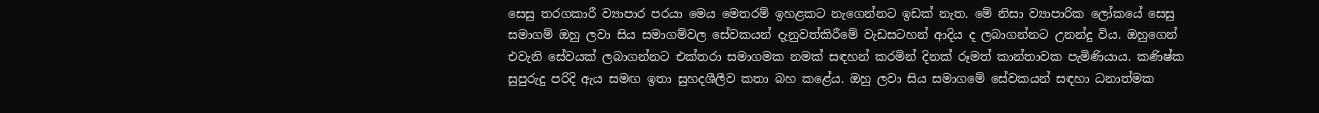සෙසු තරගකාරී ව්‍යාපාර පරයා මෙය මෙතරම් ඉහළකට නැගෙන්නට ඉඩක් නැත. මේ නිසා ව්‍යාපාරික ලෝකයේ සෙසු සමාගම් ඔහු ලවා සිය සමාගම්වල සේවකයන් දැනුවත්කිරීමේ වැඩසටහන් ආදිය ද ලබාගන්නට උනන්දු විය. ඔහුගෙන් එවැනි සේවයක් ලබාගන්නට එක්තරා සමාගමක නමක් සඳහන් කරමින් දිනක් රූමත් කාන්තාවක පැමිණියාය. කණිෂ්ක සුපුරුදු පරිදි ඇය සමඟ ඉතා සුහදශීලීව කතා බහ කළේය. ඔහු ලවා සිය සමාගමේ සේවකයන් සඳහා ධනාත්මක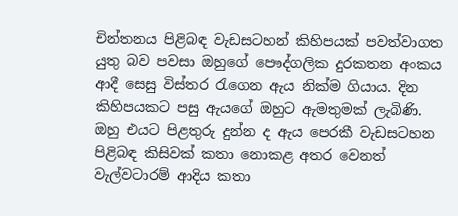චින්තනය පිළිබඳ වැඩසටහන් කිහිපයක් පවත්වාගත යුතු බව පවසා ඔහුගේ පෞද්ගලික දුරකතන අංකය ආදී සෙසු විස්තර රැගෙන ඇය නික්ම ගියාය. දින කිහිපයකට පසු ඇයගේ ඔහුට ඇමතුමක් ලැබිණි. ඔහු එයට පිළතුරු දුන්න ද ඇය පෙරකී වැඩසටහන පිළිබඳ කිසිවක් කතා නොකළ අතර වෙනත් වැල්වටාරම් ආදිය කතා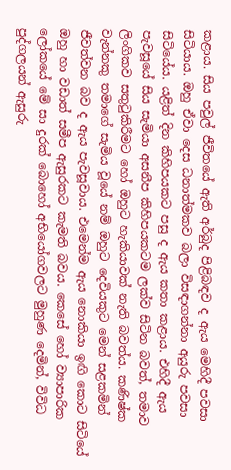කළාය. සිය පවුල් ජීවිතයේ ඇති අර්බුද පිළිබඳව ද ඇය මෙහිදී පවසා සිටියාය. ඔහු ඒවා දෙස ධනාත්මකව බලා විසඳාගන්නා අයුරු පවසා සිටියේය. යළිත් දින කිහිපයකට පසු ද ඇය කතා කළාය. එහිදී ඇය පැවසූයේ සිය සැමියා අසනීප කිහිපයකටම ලක්ව සිටින බවත්, තමාව ලිංගිකව සතුටුකිරීමට හෝ ඔහුට හැකියාවක් නැති බවත්ය. කණිෂ්ක වැන්නකු තමාගේ සැමිය වූයේ නම් ඔහුට දෙවියකුට මෙන් සළකමින් ජීවත්වන බව ද ඇය පැවසූවාය. එමෙන්ම ඇය නොකියා ඉඟි කොට සිටියේ ඔහු හා වඩාත් සමීප ඇසුරකට කැමති බවය. කෙසේ හෝ ව්‍යාපාරික ලෝකයේ මේ සා දුරක් බොහෝ අභියෝගවලට මුහුණ දෙමින්, විවිධ පුද්ගලයන් ඇසුරු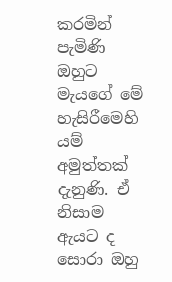කරමින් පැමිණි ඔහුට මැයගේ මේ හැසිරීමෙහි යම් අමුත්තක් දැනුණි. ඒ නිසාම ඇයට ද සොරා ඔහු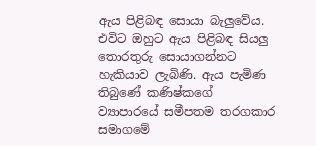ඇය පිළිබඳ සොයා බැලුවේය. එවිට ඔහුට ඇය පිළිබඳ සියලු තොරතුරු සොයාගන්නට හැකියාව ලැබිණි. ඇය පැමිණ තිබුණේ කණිෂ්කගේ ව්‍යාපාරයේ සමීපතම තරගකාර සමාගමේ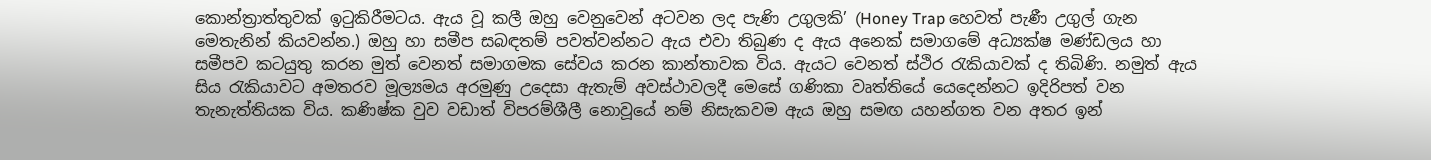කොන්ත්‍රාත්තුවක් ඉටුකිරීමටය. ඇය වූ කලී ඔහු වෙනුවෙන් අටවන ලද පැණි උගුලකි’ (Honey Trap හෙවත් පැණී උගුල් ගැන මෙතැනින් කියවන්න.) ඔහු හා සමීප සබඳතම් පවත්වන්නට ඇය එවා තිබුණ ද ඇය අනෙක් සමාගමේ අධ්‍යක්ෂ මණ්ඩලය හා සමීපව කටයුතු කරන මුත් වෙනත් සමාගමක සේවය කරන කාන්තාවක විය. ඇයට වෙනත් ස්ථිර රැකියාවක් ද තිබිණි. නමුත් ඇය සිය රැකියාවට අමතරව මූල්‍යමය අරමුණු උදෙසා ඇතැම් අවස්ථාවලදී මෙසේ ගණිකා වෘත්තියේ යෙදෙන්නට ඉදිරිපත් වන තැනැත්තියක විය. කණිෂ්ක වුව වඩාත් විපරම්ශීලී නොවූයේ නම් නිසැකවම ඇය ඔහු සමඟ යහන්ගත වන අතර ඉන්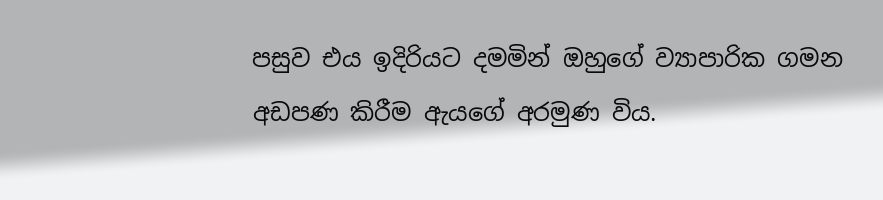පසුව එය ඉදිරියට දමමින් ඔහුගේ ව්‍යාපාරික ගමන අඩපණ කිරීම ඇයගේ අරමුණ විය.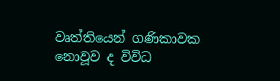වෘත්තියෙන් ගණිකාවක නොවූව ද විවිධ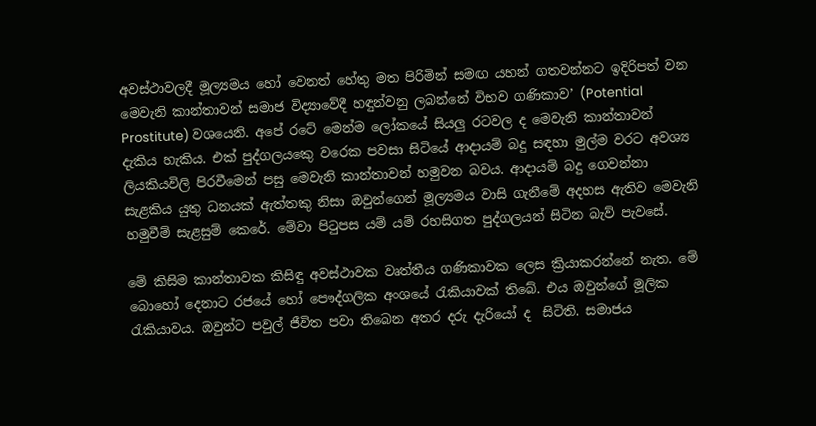අවස්ථාවලදී මූල්‍යමය හෝ වෙනත් හේතු මත පිරිමින් සමඟ යහන් ගතවන්නට ඉදිරිපත් වන මෙවැනි කාන්තාවන් සමාජ විද්‍යාවේදී හඳුන්වනු ලබන්නේ විභව ගණිකාව’ (Potential Prostitute) වශයෙනි. අපේ රටේ මෙන්ම ලෝකයේ සියලු රටවල ද මෙවැනි කාන්තාවන් දැකිය හැකිය. එක් පුද්ගලයකෙු වරෙක පවසා සිටියේ ආදායම් බදු සඳහා මුල්ම වරට අවශ්‍ය ලියකියවිලි පිරවීමෙන් පසු මෙවැනි කාන්තාවන් හමුවන බවය. ආදායම් බදු ගෙවන්නා සැළකිය යුතු ධනයක් ඇත්තකු නිසා ඔවුන්ගෙන් මූල්‍යමය වාසි ගැනීමේ අදහස ඇතිව මෙවැනි හමුවීම් සැළසුම් කෙරේ. මේවා පිටුපස යම් යම් රහසිගත පුද්ගලයන් සිටින බැව් පැවසේ.

මේ කිසිම කාන්තාවක කිසිඳු අවස්ථාවක වෘත්තීය ගණිකාවක ලෙස ක්‍රියාකරන්නේ නැත. මේ බොහෝ දෙනාට රජයේ හෝ පෞද්ගලික අංශයේ රැකියාවක් තිබේ. එය ඔවුන්ගේ මූලික රැකියාවය. ඔවුන්ට පවුල් ජීවිත පවා තිබෙන අතර දරු දැරියෝ ද  සිටිති. සමාජය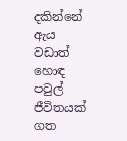දකින්නේ ඇය වඩාත් හොඳ පවුල් ජීවිතයක් ගත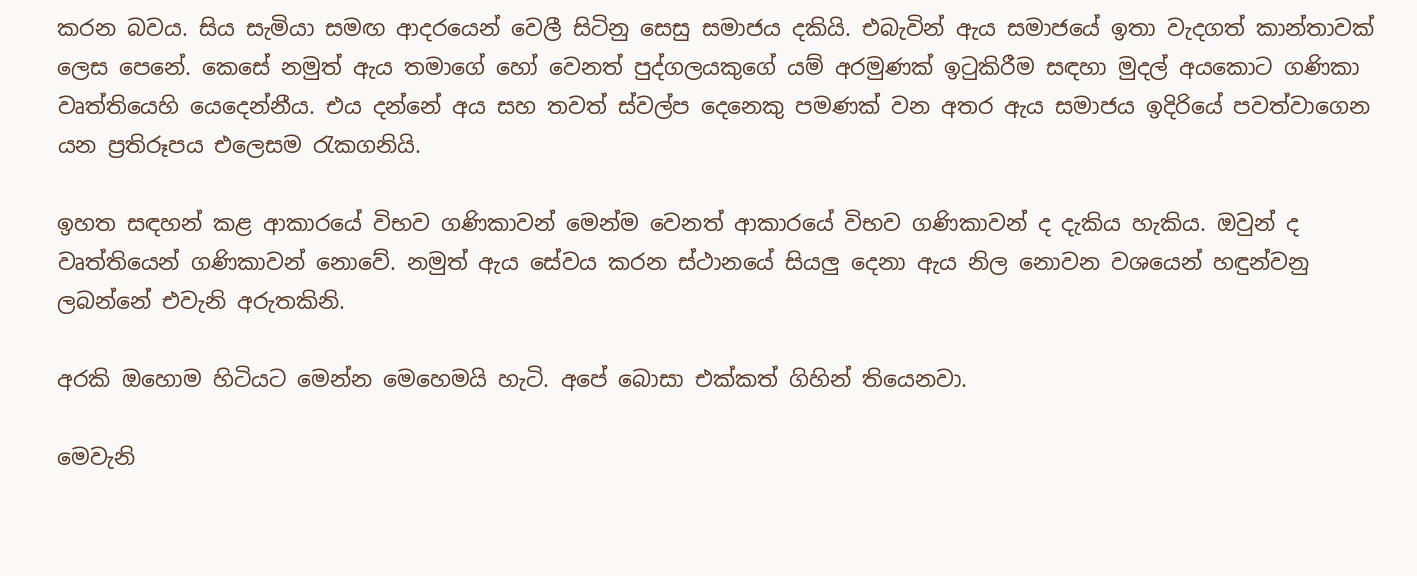කරන බවය. සිය සැමියා සමඟ ආදරයෙන් වෙලී සිටිනු සෙසු සමාජය දකියි. එබැවින් ඇය සමාජයේ ඉතා වැදගත් කාන්තාවක් ලෙස පෙනේ. කෙසේ නමුත් ඇය තමාගේ හෝ වෙනත් පුද්ගලයකුගේ යම් අරමුණක් ඉටුකිරීම සඳහා මුදල් අයකොට ගණිකා වෘත්තියෙහි යෙදෙන්නීය. එය දන්නේ අය සහ තවත් ස්වල්ප දෙනෙකු පමණක් වන අතර ඇය සමාජය ඉදිරියේ පවත්වාගෙන යන ප්‍රතිරූපය එලෙසම රැකගනියි.

ඉහත සඳහන් කළ ආකාරයේ විභව ගණිකාවන් මෙන්ම වෙනත් ආකාරයේ විභව ගණිකාවන් ද දැකිය හැකිය. ඔවුන් ද වෘත්තියෙන් ගණිකාවන් නොවේ. නමුත් ඇය සේවය කරන ස්ථානයේ සියලු දෙනා ඇය නිල නොවන වශයෙන් හඳුන්වනු ලබන්නේ එවැනි අරුතකිනි.

අරකි ඔහොම හිටියට මෙන්න මෙහෙමයි හැටි. අපේ බොසා එක්කත් ගිහින් තියෙනවා.

මෙවැනි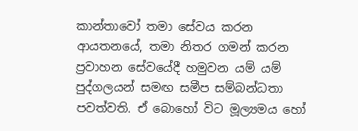කාන්තාවෝ තමා සේවය කරන ආයතනයේ, තමා නිතර ගමන් කරන ප්‍රවාහන සේවයේදී හමුවන යම් යම්  පුද්ගලයන් සමඟ සමීප සම්බන්ධතා පවත්වති. ඒ බොහෝ විට මූල්‍යමය හෝ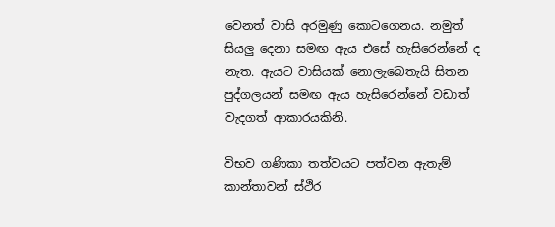වෙනත් වාසි අරමුණු කොටගෙනය. නමුත් සියලු දෙනා සමඟ ඇය එසේ හැසිරෙන්නේ ද නැත. ඇයට වාසියක් නොලැබෙතැයි සිතන පුද්ගලයන් සමඟ ඇය හැසිරෙන්නේ වඩාත් වැදගත් ආකාරයකිනි.

විභව ගණිකා තත්වයට පත්වන ඇතැම් කාන්තාවන් ස්ථිර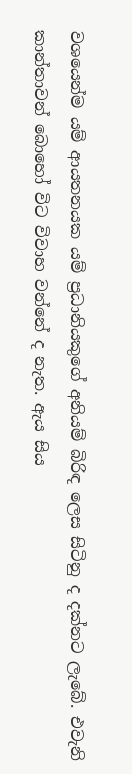වශයෙන්ම යම් ආයතනයක යම් ප්‍රධානියකුගේ අනියම් බිරිඳ ලෙස සිටිනු ද දක්නට ලැබේ. එවැනි කාන්තාවන් බොහෝ විට විවාහ වන්නේ ද නැත. ඇය සිය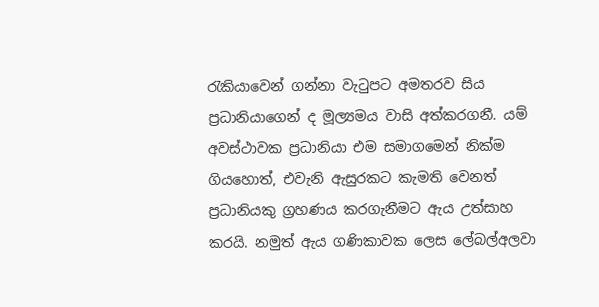රැකියාවෙන් ගන්නා වැටුපට අමතරව සිය ප්‍රධානියාගෙන් ද මූල්‍යමය වාසි අත්කරගනී. යම් අවස්ථාවක ප්‍රධානියා එම සමාගමෙන් නික්ම ගියහොත්, එවැනි ඇසුරකට කැමති වෙනත් ප්‍රධානියකු ග්‍රහණය කරගැනීමට ඇය උත්සාහ කරයි. නමුත් ඇය ගණිකාවක ලෙස ලේබල්අලවා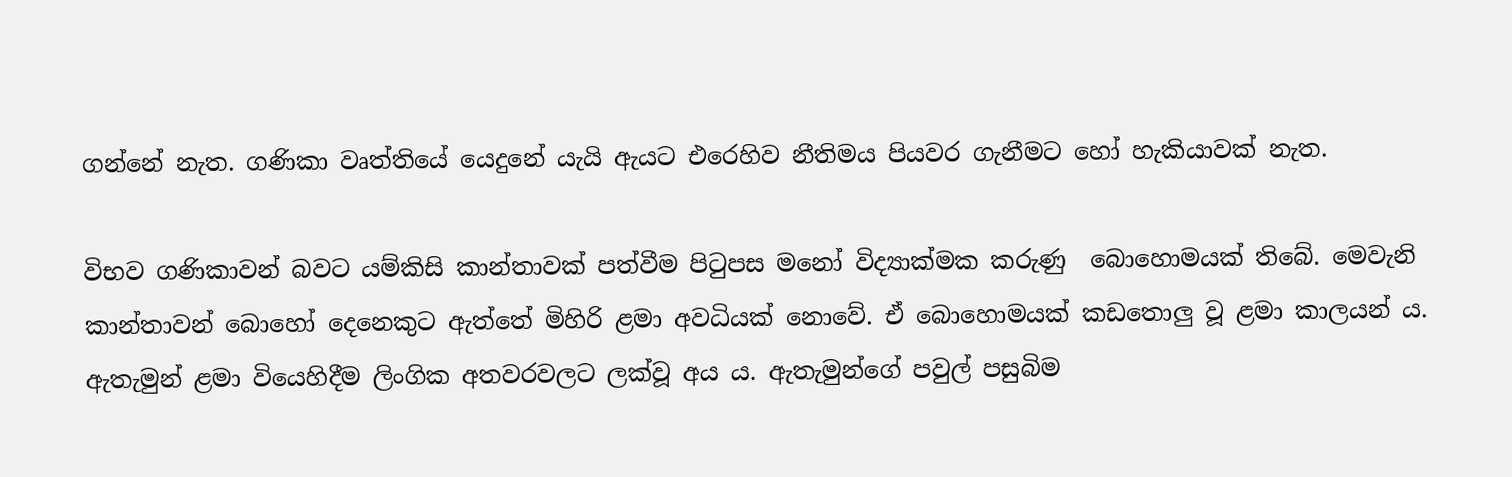ගන්නේ නැත. ගණිකා වෘත්තියේ යෙදුනේ යැයි ඇයට එරෙහිව නීතිමය පියවර ගැනීමට හෝ හැකියාවක් නැත.

විභව ගණිකාවන් බවට යම්කිසි කාන්තාවක් පත්වීම පිටුපස මනෝ විද්‍යාක්මක කරුණු  බොහොමයක් තිබේ. මෙවැනි කාන්තාවන් බොහෝ දෙනෙකුට ඇත්තේ මිහිරි ළමා අවධියක් නොවේ. ඒ බොහොමයක් කඩතොලු වූ ළමා කාලයන් ය. ඇතැමුන් ළමා වියෙහිදීම ලිංගික අතවරවලට ලක්වූ අය ය. ඇතැමුන්ගේ පවුල් පසුබිම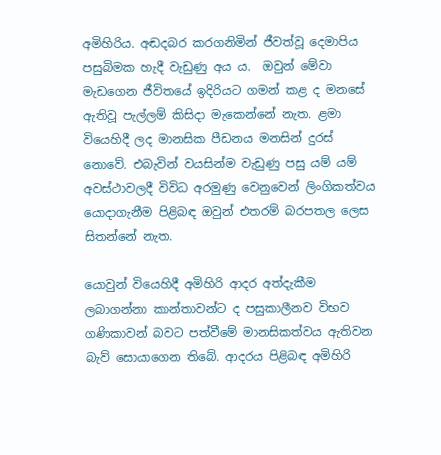අමිහිරිය. අඬදබර කරගනිමින් ජීවත්වූ දෙමාපිය පසුබිමක හැදී වැඩුණු අය ය.  ඔවුන් මේවා මැඩගෙන ජීවිතයේ ඉදිරියට ගමන් කළ ද මනසේ ඇතිවූ පැල්ලම් කිසිදා මැකෙන්නේ නැත. ළමා වියෙහිදී ලද මානසික පීඩනය මනසින් දුරස් නොවේ. එබැවින් වයසින්ම වැඩුණු පසු යම් යම් අවස්ථාවලදී විවිධ අරමුණු වෙනුවෙන් ලිංගිකත්වය යොදාගැනීම පිළිබඳ ඔවුන් එතරම් බරපතල ලෙස සිතන්නේ නැත.

යොවුන් වියෙහිදී අමිහිරි ආදර අත්දැකීම ලබාගන්නා කාන්තාවන්ට ද පසුකාලීනව විභව ගණිකාවන් බවට පත්වීමේ මානසිකත්වය ඇතිවන බැව් සොයාගෙන තිබේ. ආදරය පිළිබඳ අමිහිරි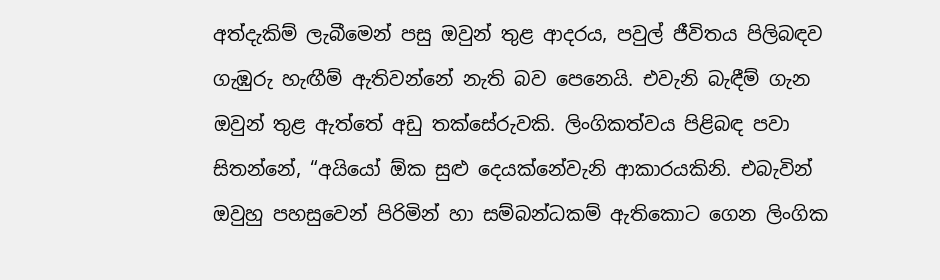අත්දැකිම් ලැබීමෙන් පසු ඔවුන් තුළ ආදරය, පවුල් ජීවිතය පිලිබඳව ගැඹුරු හැඟීම් ඇතිවන්නේ නැති බව පෙනෙයි. එවැනි බැඳීම් ගැන ඔවුන් තුළ ඇත්තේ අඩු තක්සේරුවකි. ලිංගිකත්වය පිළිබඳ පවා සිතන්නේ, “අයියෝ ඕක සුළු දෙයක්නේවැනි ආකාරයකිනි. එබැවින් ඔවුහු පහසුවෙන් පිරිමින් හා සම්බන්ධකම් ඇතිකොට ගෙන ලිංගික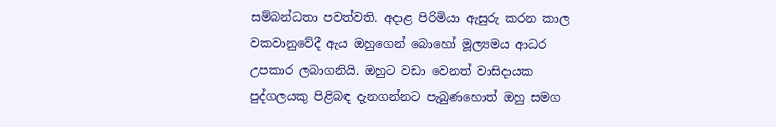සම්බන්ධතා පවත්වති. අදාළ පිරිමියා ඇසුරු කරන කාල වකවානුවේදී ඇය ඔහුගෙන් බොහෝ මූල්‍යමය ආධර උපකාර ලබාගනියි. ඔහුට වඩා වෙනත් වාසිදායක පුද්ගලයකු පිළිබඳ දැනගන්නට පැබුණහොත් ඔහු සමග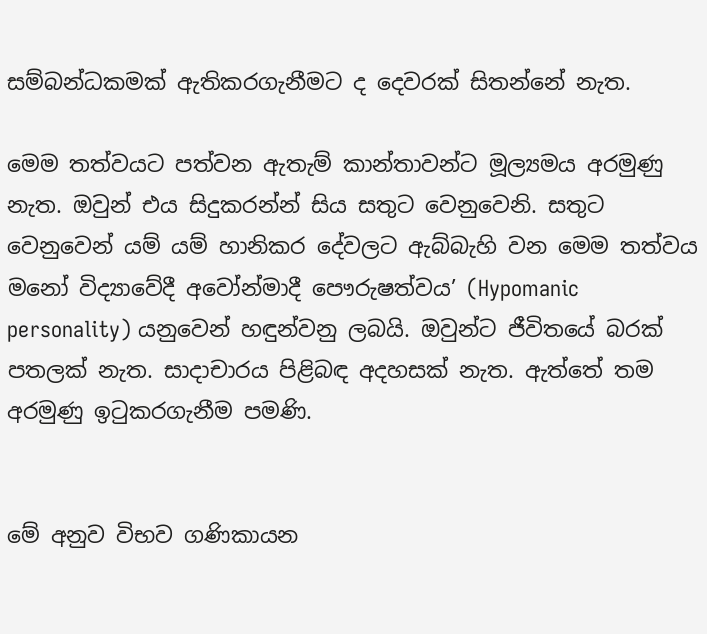සම්බන්ධකමක් ඇතිකරගැනීමට ද දෙවරක් සිතන්නේ නැත.

මෙම තත්වයට පත්වන ඇතැම් කාන්තාවන්ට මූල්‍යමය අරමුණු නැත. ඔවුන් එය සිදුකරන්න් සිය සතුට වෙනුවෙනි. සතුට වෙනුවෙන් යම් යම් හානිකර දේවලට ඇබ්බැහි වන මෙම තත්වය මනෝ විද්‍යාවේදී අවෝන්මාදී පෞරුෂත්වය’ (Hypomanic personality) යනුවෙන් හඳුන්වනු ලබයි. ඔවුන්ට ජීවිතයේ බරක් පතලක් නැත. සාදාචාරය පිළිබඳ අදහසක් නැත. ඇත්තේ තම අරමුණු ඉටුකරගැනීම පමණි.


මේ අනුව විභව ගණිකායන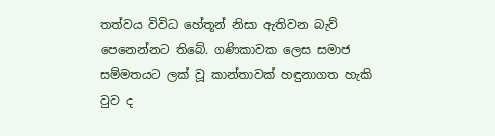තත්වය විවිධ හේතූන් නිසා ඇතිවන බැව් පෙනෙන්නට තිබේ. ගණිකාවක ලෙස සමාජ සම්මතයට ලක් වූ කාන්තාවක් හඳුනාගත හැකි වුව ද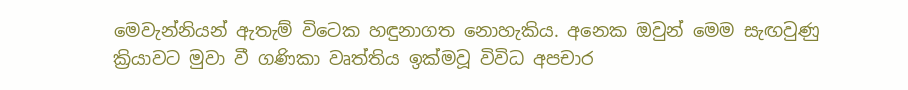මෙවැන්නියන් ඇතැම් විටෙක හඳුනාගත නොහැකිය. අනෙක ඔවුන් මෙම සැඟවුණු ක්‍රියාවට මුවා වී ගණිකා වෘත්තිය ඉක්මවූ විවිධ අපචාර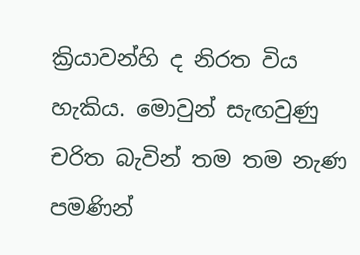ක්‍රියාවන්හි ද නිරත විය හැකිය. මොවුන් සැඟවුණු චරිත බැවින් තම තම නැණ පමණින්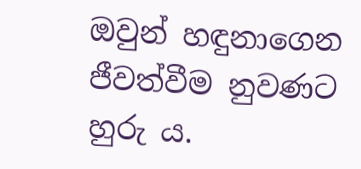ඔවුන් හඳුනාගෙන ජීවත්වීම නුවණට හුරු ය.